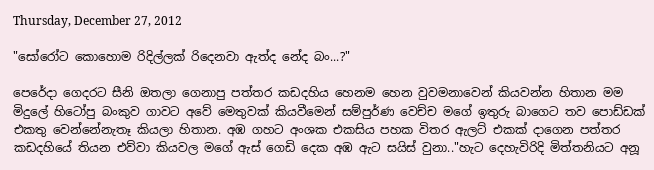Thursday, December 27, 2012

"සෝරෝට කොහොම රිදිල්ලක් රිදෙනවා ඇත්ද නේද බං...?"

පෙරේදා ගෙදරට සීනි ඔතලා ගෙනාපු පත්තර කඩදහිය හෙනම හෙන වුවමනාවෙන් කියවන්න හිතාන මම මිදුලේ හිටෝපු බංකුව ගාවට අවේ මෙතුවක් කියවීමෙන් සම්පුර්ණ වෙච්ච මගේ ඉතුරු බාගෙට තව පොඩ්ඩක් එකතු වෙන්නේනැතෑ කියලා හිතාන. අඹ ගහට අංශක එකසිය පහක විතර ඇලට් එකක් දාගෙන පත්තර කඩදහියේ තියන එව්වා කියවල මගේ ඇස් ගෙඩි දෙක අඹ ඇට සයිස් වුනා.."හැට දෙහැවිරිදි මිත්තනියට අනූ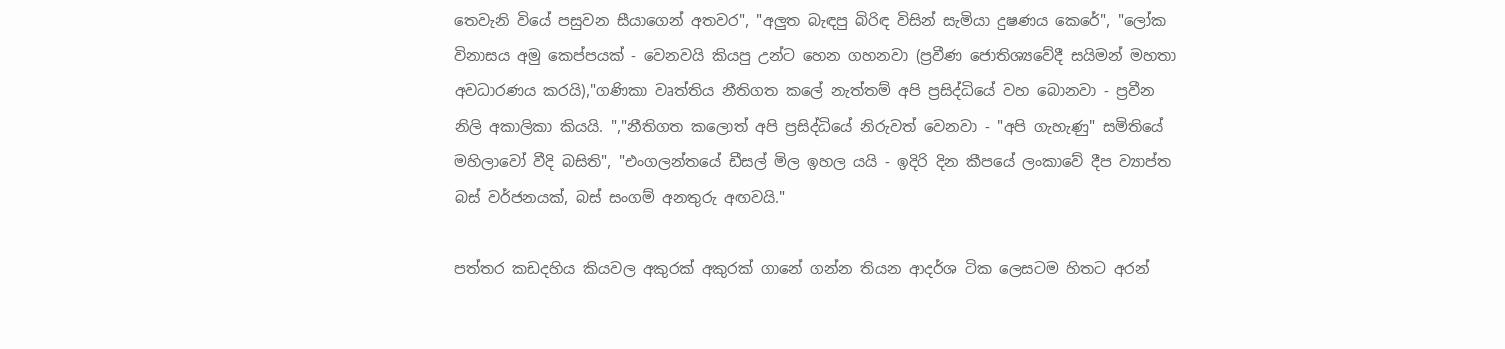තෙවැනි වියේ පසුවන සීයාගෙන් අතවර", "අලුත බැඳපු බිරිඳ විසින් සැමියා දුෂණය කෙරේ", "ලෝක විනාසය අමු කෙප්පයක් - වෙනවයි කියපු උන්ට හෙන ගහනවා (ප්‍රවීණ ජොතිශ්‍යවේදී සයිමන් මහතා අවධාරණය කරයි),"ගණිකා වෘත්තිය නීතිගත කලේ නැත්තම් අපි ප්‍රසිද්ධියේ වහ බොනවා - ප්‍රවීන නිලි අකාලිකා කියයි. ","නීතිගත කලොත් අපි ප්‍රසිද්ධියේ නිරුවත් වෙනවා - "අපි ගැහැණු" සමිතියේ මහිලාවෝ වීදි බසිති", "එංගලන්තයේ ඩීසල් මිල ඉහල යයි - ඉදිරි දින කීපයේ ලංකාවේ දීප ව්‍යාප්ත බස් වර්ජනයක්, බස් සංගම් අනතුරු අඟවයි."

පත්තර කඩදහිය කියවල අකුරක් අකුරක් ගානේ ගන්න තියන ආදර්ශ ටික ලෙසටම හිතට අරන්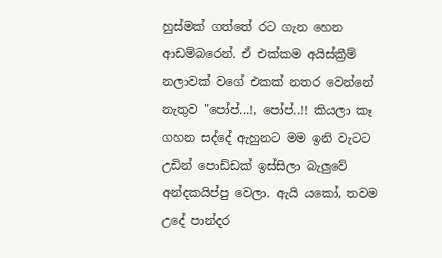හුස්මක් ගත්තේ රට ගැන හෙන ආඩම්බරෙන්. ඒ එක්කම අයිස්ක්‍රීම් නලාවක් වගේ එකක් නතර වෙන්නේ නැතුව "පෝප්...!, පෝප්..!! කියලා කෑ ගහන සද්දේ ඇහුනට මම ඉනි වැටට උඩින් පොඩ්ඩක් ඉස්සිලා බැලුවේ අන්දකයිප්පු වෙලා. ඇයි යකෝ, තවම උදේ පාන්දර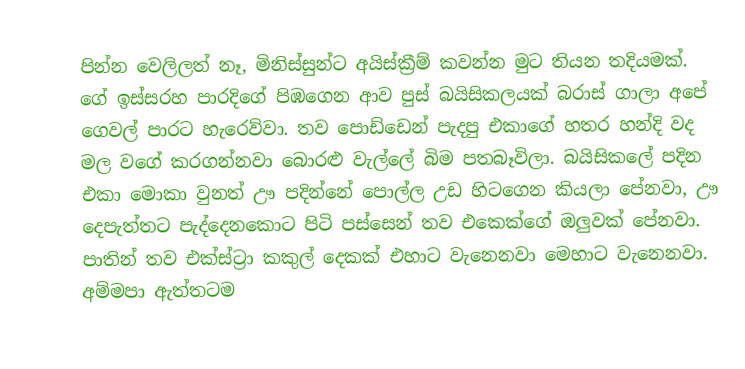පින්න වෙලිලත් නෑ, මිනිස්සුන්ට අයිස්ක්‍රීම් කවන්න මුට තියන තදියමක්. ගේ ඉස්සරහ පාරදිගේ පිඹගෙන ආව පුස් බයිසිකලයක් බරාස් ගාලා අපේ ගෙවල් පාරට හැරෙව්වා. තව පොඩ්ඩෙන් පැදපු එකාගේ හතර හන්දි වද මල වගේ කරගන්නවා බොරළු වැල්ලේ බිම පතබෑවිලා. බයිසිකලේ පදින එකා මොකා වුනත් ඌ පදින්නේ පොල්ල උඩ හිටගෙන කියලා පේනවා, ඌ දෙපැත්තට පැද්දෙනකොට පිටි පස්සෙන් තව එකෙක්ගේ ඔලුවක් පේනවා. පාතින් තව එක්ස්ට්‍රා කකුල් දෙකක් එහාට වැනෙනවා මෙහාට වැනෙනවා. අම්මපා ඇත්තටම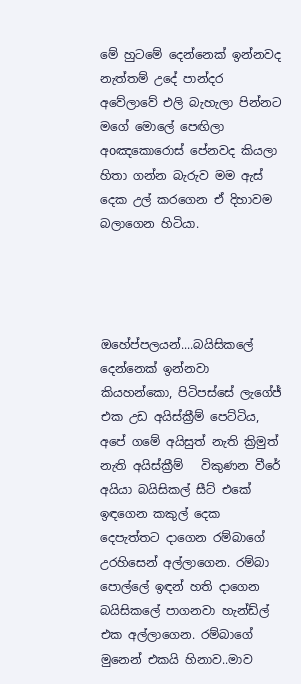මේ හුටමේ දෙන්නෙක් ඉන්නවද නැත්තම් උදේ පාන්දර අවේලාවේ එලි බැහැලා පින්නට මගේ මොලේ පෙඟිලා අoඤකොරොස් පේනවද කියලා හිතා ගන්න බැරුව මම ඇස් දෙක උල් කරගෙන ඒ දිහාවම බලාගෙන හිටියා.




ඔහේප්පලයන්....බයිසිකලේ දෙන්නෙක් ඉන්නවා කියහන්කො, පිටිපස්සේ ලැගේජ් එක උඩ අයිස්ක්‍රීම් පෙට්ටිය, අපේ ගමේ අයිසුත් නැති ක්‍රිමුත් නැති අයිස්ක්‍රීම්   විකුණන වීරේ අයියා බයිසිකල් සීට් එකේ ඉඳගෙන කකුල් දෙක දෙපැත්තට දාගෙන රම්බාගේ උරහිසෙන් අල්ලාගෙන. රම්බා පොල්ලේ ඉඳන් හති දාගෙන බයිසිකලේ පාගනවා හැන්ඩ්ල් එක අල්ලාගෙන. රම්බාගේ මුනෙන් එකයි හිනාව..මාව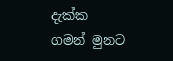දැක්ක ගමන් මුනට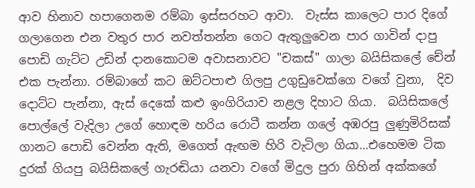ආව හිනාව හපාගෙනම රම්බා ඉස්සරහට ආවා.  වැස්ස කාලෙට පාර දිගේ ගලාගෙන එන වතුර පාර නවත්තන්න ගෙට ඇතුලුවෙන පාර ගාවින් දාපු පොඩි ගැට්ට උඩින් දානකොටම අවාසනාවට "චකස්" ගාලා බයිසිකලේ චේන් එක පැන්නා. රම්බාගේ කට ඔට්ටපාළු ගිලපු උගුඩුවෙක්ගෙ වගේ වුනා,  දිව දොට්ට පැන්නා, ඇස් දෙකේ කළු ඉංගිරියාව නළල දිහාට ගියා.  බයිසිකලේ පොල්ලේ වැදිලා උගේ හොඳම හරිය රොටී කන්න ගලේ අඹරපු ලුණුමිරිසක් ගානට පොඩි වෙන්න ඇති, මගෙත් ඇඟම හිරි වැටිලා ගියා...එහෙමම ටික දුරක් ගියපු බයිසිකලේ ගැරඬියා යනවා වගේ මිදුල පුරා ගිහින් අක්කගේ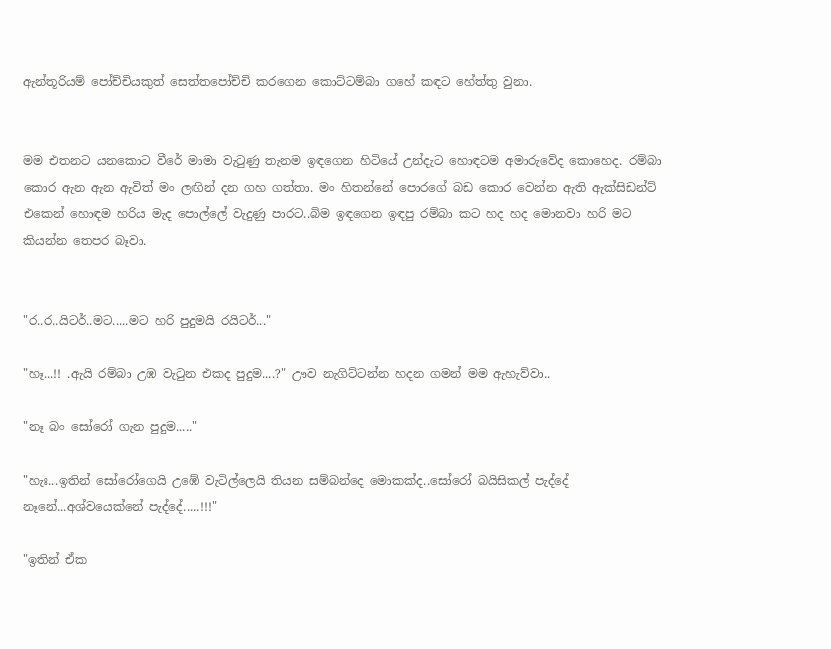ඇන්තූරියම් පෝච්චියකුත් සෙත්තපෝච්චි කරගෙන කොට්ටම්බා ගහේ කඳට හේත්තු වුනා.


මම එතනට යනකොට වීරේ මාමා වැටුණු තැනම ඉඳගෙන හිටියේ උන්දැට හොඳටම අමාරුවේද කොහෙද. රම්බා කොර ඇන ඇන ඇවිත් මං ලඟින් දන ගහ ගත්තා. මං හිතන්නේ පොරගේ බඩ කොර වෙන්න ඇති ඇක්සිඩන්ට් එකෙන් හොඳම හරිය මැද පොල්ලේ වැදුණු පාරට..බිම ඉඳගෙන ඉඳපු රම්බා කට හද හද මොනවා හරි මට කියන්න තෙපර බෑවා.


"ර..ර..යිටර්..මට.....මට හරි පුදුමයි රයිටර්..."

"හෑ...!! .ඇයි රම්බා උඹ වැටුන එකද පුදුම....?" ඌව නැගිට්ටන්න හදන ගමන් මම ඇහැව්වා..

"නෑ බං සෝරෝ ගැන පුදුම....."

"හැඃ...ඉතින් සෝරෝගෙයි උඹේ වැටිල්ලෙයි තියන සම්බන්දෙ මොකක්ද..සෝරෝ බයිසිකල් පැද්දේ නෑනේ...අශ්වයෙක්නේ පැද්දේ.....!!!"

"ඉතින් ඒක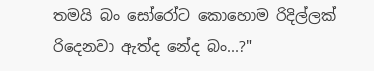තමයි බං සෝරෝට කොහොම රිදිල්ලක් රිදෙනවා ඇත්ද නේද බං...?"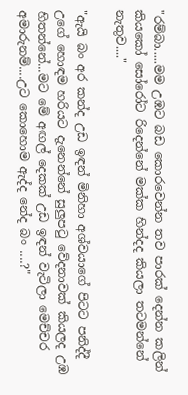"රම්බා.....මම උඹට බඩ කොරවෙන්න තව පාරක් දෙන්න කලින් කියකෝ සෝරෝට රිදෙන්නේ මක්ක හින්දද කියලා තටමන්නේ නැතුව...."

"ඇයි බං අර කන්ද උඩ ඉඳන් මිනිහා අශ්වයාගේ පිටට පනිද්දී උගේ හොඳම හරියට දැනෙන්නේ සුලුපටු වේදනාවක් කියලද උඹ හිතන්නේ...මට මේ අඟල් දෙකක් උඩ ඉඳන් වැටිලා මෙච්චර අමාරුනම්....උට කොහොම ඇද්ද නේද බං ....?"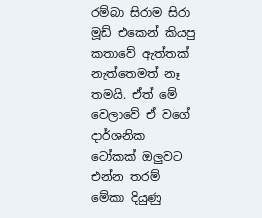රම්බා සිරාම සිරා මූඩ් එකෙන් කියපු කතාවේ ඇත්තක් නැත්තෙමත් නෑ තමයි. ඒත් මේ වෙලාවේ ඒ වගේ දාර්ශනික ටෝකක් ඔලුවට එන්න තරම් මේකා දියුණු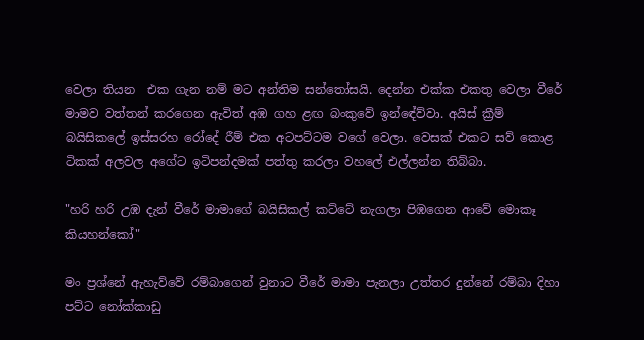වෙලා තියන  එක ගැන නම් මට අන්තිම සන්තෝසයි. දෙන්න එක්ක එකතු වෙලා වීරේ මාමව වත්තන් කරගෙන ඇවිත් අඹ ගහ ළඟ බංකුවේ ඉන්ඳේව්වා. අයිස් ක්‍රීම් බයිසිකලේ ඉස්සරහ රෝදේ රීම් එක අටපට්ටම වගේ වෙලා. වෙසක් එකට සව් කොළ ටිකක් අලවල අගේට ඉටිපන්දමක් පත්තු කරලා වහලේ එල්ලන්න තිබ්බා.

"හරි හරි උඹ දැන් වීරේ මාමාගේ බයිසිකල් කට්ටේ නැගලා පිඹගෙන ආවේ මොකෑ කියහන්කෝ"

මං ප්‍රශ්නේ ඇහැව්වේ රම්බාගෙන් වුනාට වීරේ මාමා පැනලා උත්තර දුන්නේ රම්බා දිහා පට්ට නෝක්කාඩු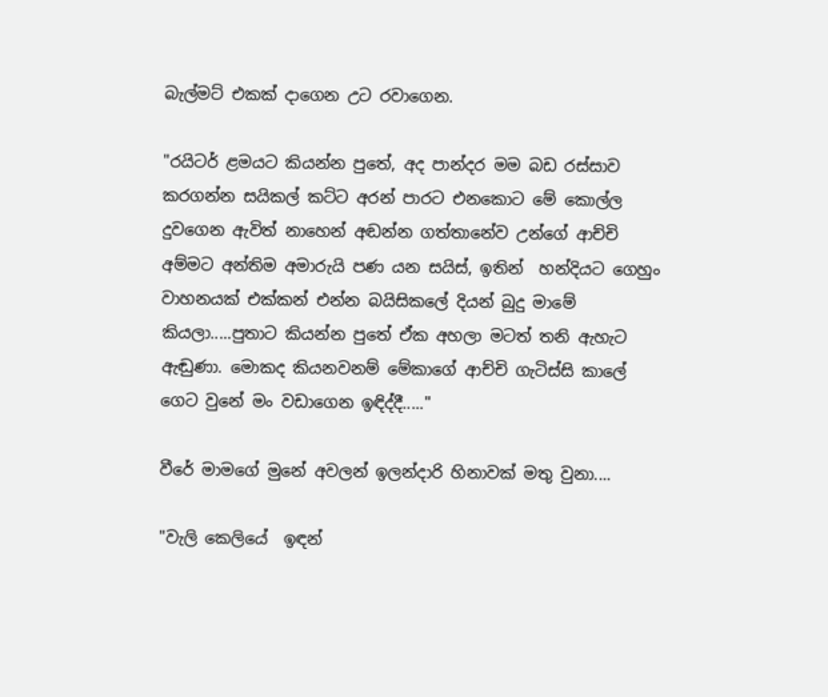බැල්මට් එකක් දාගෙන උට රවාගෙන.

"රයිටර් ළමයට කියන්න පුතේ, අද පාන්දර මම බඩ රස්සාව කරගන්න සයිකල් කට්ට අරන් පාරට එනකොට මේ කොල්ල දුවගෙන ඇවිත් නාහෙන් අඬන්න ගත්තානේව උන්ගේ ආච්චි අම්මට අන්තිම අමාරුයි පණ යන සයිස්, ඉතින්  හන්දියට ගෙහුං වාහනයක් එක්කන් එන්න බයිසිකලේ දියන් බුදු මාමේ කියලා.....පුතාට කියන්න පුතේ ඒක අහලා මටත් තනි ඇහැට ඇඬුණා. මොකද කියනවනම් මේකාගේ ආච්චි ගැටිස්සි කාලේ ගෙට වුනේ මං වඩාගෙන ඉඳිද්දී....."

වීරේ මාමගේ මුනේ අවලන් ඉලන්දාරි හිනාවක් මතු වුනා....

"වැලි කෙලියේ  ඉඳන්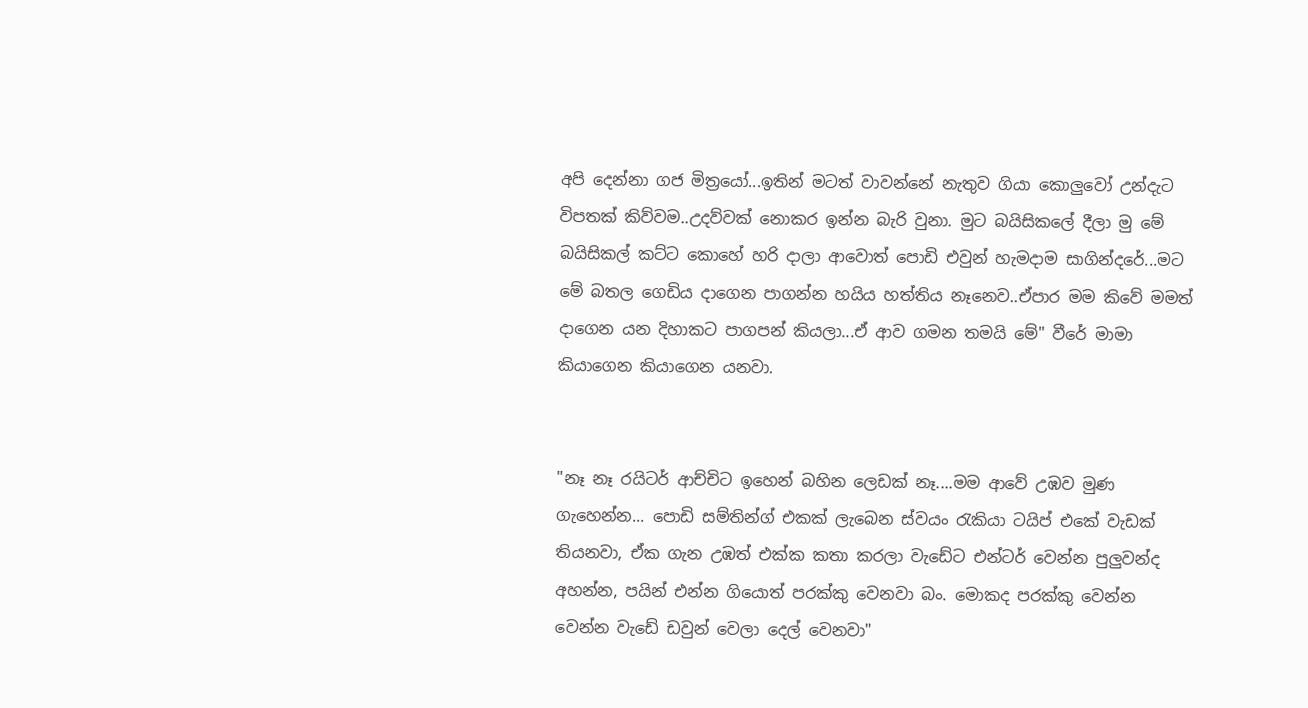අපි දෙන්නා ගජ මිත්‍රයෝ...ඉතින් මටත් වාවන්නේ නැතුව ගියා කොලුවෝ උන්දැට විපතක් කිව්වම..උදව්වක් නොකර ඉන්න බැරි වුනා. මුට බයිසිකලේ දීලා මු මේ බයිසිකල් කට්ට කොහේ හරි දාලා ආවොත් පොඩි එවුන් හැමදාම සාගින්දරේ...මට මේ බතල ගෙඩිය දාගෙන පාගන්න හයිය හත්තිය නෑනෙව..ඒපාර මම කිවේ මමත් දාගෙන යන දිහාකට පාගපන් කියලා...ඒ ආව ගමන තමයි මේ" වීරේ මාමා කියාගෙන කියාගෙන යනවා.


"නෑ නෑ රයිටර් ආච්චිට ඉහෙන් බහින ලෙඩක් නෑ....මම ආවේ උඹව මුණ ගැහෙන්න... පොඩි සම්තින්ග් එකක් ලැබෙන ස්වයං රැකියා ටයිප් එකේ වැඩක් තියනවා, ඒක ගැන උඹත් එක්ක කතා කරලා වැඩේට එන්ටර් වෙන්න පුලුවන්ද අහන්න, පයින් එන්න ගියොත් පරක්කු වෙනවා බං. මොකද පරක්කු වෙන්න වෙන්න වැඩේ ඩවුන් වෙලා දෙල් වෙනවා"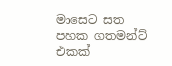මාසෙට සත පහක ගතමන්ට් එකක්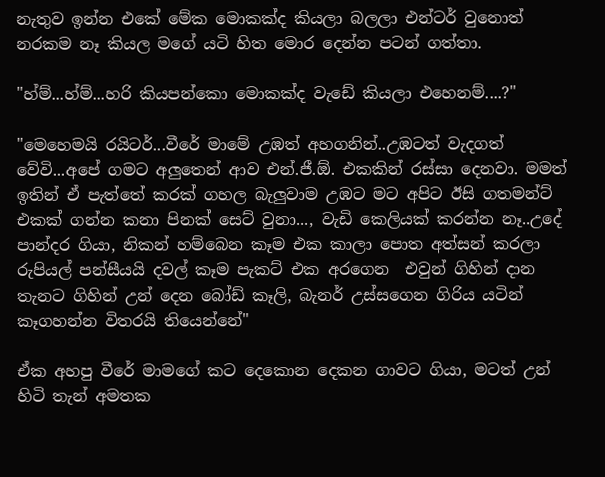නැතුව ඉන්න එකේ මේක මොකක්ද කියලා බලලා එන්ටර් වුනොත් නරකම නෑ කියල මගේ යටි හිත මොර දෙන්න පටන් ගත්තා.

"හ්ම්...හ්ම්...හරි කියපන්කො මොකක්ද වැඩේ කියලා එහෙනම්....?"

"මෙහෙමයි රයිටර්...වීරේ මාමේ උඹත් අහගනින්..උඹටත් වැදගත් වේවි...අපේ ගමට අලුතෙන් ආව එන්.ජී.ඕ. එකකින් රස්සා දෙනවා. මමත් ඉතින් ඒ පැත්තේ කරක් ගහල බැලුවාම උඹට මට අපිට ඊසි ගතමන්ට් එකක් ගන්න කනා පිනක් සෙට් වුනා..., වැඩි කෙලියක් කරන්න නෑ..උදේ පාන්දර ගියා, නිකන් හම්බෙන කෑම එක කාලා පොත අත්සන් කරලා රුපියල් පන්සීයයි දවල් කෑම පැකට් එක අරගෙන  එවුන් ගිහින් දාන තැනට ගිහින් උන් දෙන බෝඩ් කෑලි, බැනර් උස්සගෙන ගිරිය යටින් කෑගහන්න විතරයි තියෙන්නේ"

ඒක අහපු වීරේ මාමගේ කට දෙකොන දෙකන ගාවට ගියා, මටත් උන් හිටි තැන් අමතක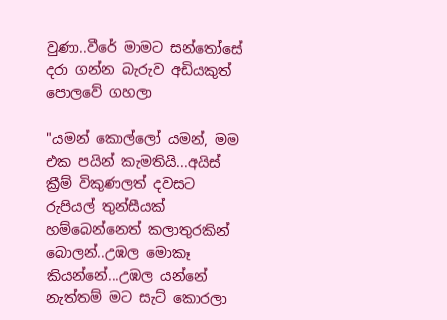වුණා..වීරේ මාමට සන්තෝසේ දරා ගන්න බැරුව අඩියකුත් පොලවේ ගහලා

"යමන් කොල්ලෝ යමන්, මම එක පයින් කැමතියි...අයිස් ක්‍රීම් විකුණලත් දවසට රුපියල් තුන්සීයක් හම්බෙන්නෙත් කලාතුරකින් බොලන්..උඹල මොකෑ කියන්නේ...උඹල යන්නේ නැත්තම් මට සැට් කොරලා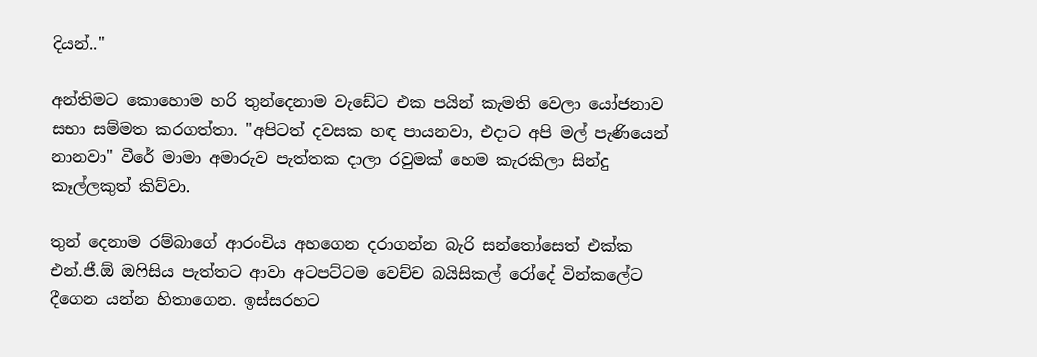දියන්.."

අන්තිමට කොහොම හරි තුන්දෙනාම වැඩේට එක පයින් කැමති වෙලා යෝජනාව සභා සම්මත කරගත්තා. "අපිටත් දවසක හඳ පායනවා, එදාට අපි මල් පැණියෙන් නානවා" වීරේ මාමා අමාරුව පැත්තක දාලා රවුමක් හෙම කැරකිලා සින්දු කෑල්ලකුත් කිව්වා.

තුන් දෙනාම රම්බාගේ ආරංචිය අහගෙන දරාගන්න බැරි සන්තෝසෙත් එක්ක  එන්.ජී.ඕ ඔෆිසිය පැත්තට ආවා අටපට්ටම වෙච්ච බයිසිකල් රෝදේ වින්කලේට දීගෙන යන්න හිතාගෙන. ඉස්සරහට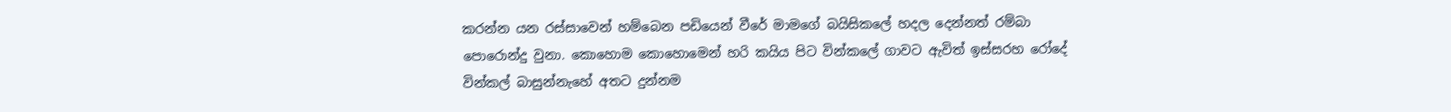කරන්න යන රස්සාවෙන් හම්බෙන පඩියෙන් වීරේ මාමගේ බයිසිකලේ හදල දෙන්නත් රම්බා පොරොන්දු වුනා. කොහොම කොහොමෙන් හරි කයිය පිට වින්කලේ ගාවට ඇවිත් ඉස්සරහ රෝදේ වින්කල් බාසුන්නැහේ අතට දුන්නම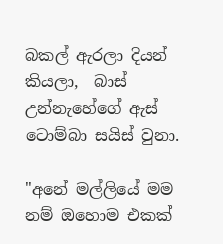බකල් ඇරලා දියන් කියලා,  බාස් උන්නැහේගේ ඇස් ටොම්බා සයිස් වුනා.

"අනේ මල්ලියේ මම නම් ඔහොම එකක්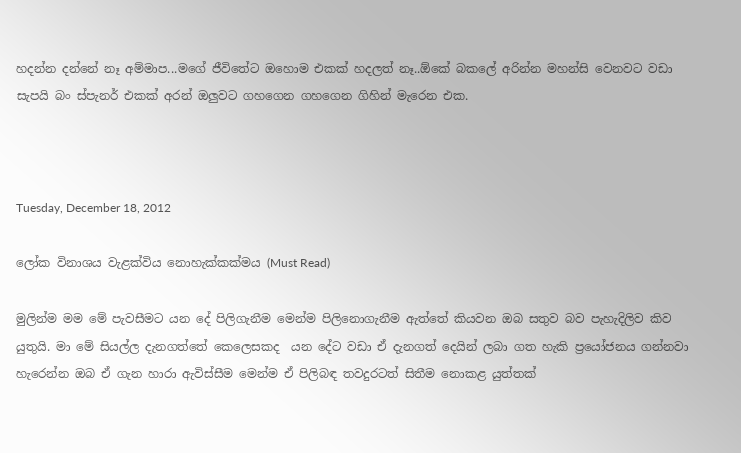හදන්න දන්නේ නෑ අම්මාප...මගේ ජීවිතේට ඔහොම එකක් හදලත් නෑ..ඕකේ බකලේ අරින්න මහන්සි වෙනවට වඩා සැපයි බං ස්පැනර් එකක් අරන් ඔලුවට ගහගෙන ගහගෙන ගිහින් මැරෙන එක.



Tuesday, December 18, 2012

ලෝක විනාශය වැළක්විය නොහැක්කක්මය (Must Read)

මුලින්ම මම මේ පැවසීමට යන දේ පිලිගැනීම මෙන්ම පිලිනොගැනීම ඇත්තේ කියවන ඔබ සතුව බව පැහැදිලිව කිව යුතුයි. මා මේ සියල්ල දැනගත්තේ කෙලෙසකද  යන දේට වඩා ඒ දැනගත් දෙයින් ලබා ගත හැකි ප්‍රයෝජනය ගන්නවා හැරෙන්න ඔබ ඒ ගැන හාරා ඇවිස්සීම මෙන්ම ඒ පිලිබඳ තවදුරටත් සිතීම නොකළ යුත්තක්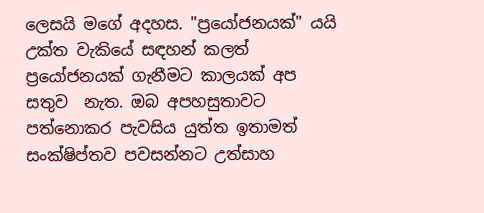ලෙසයි මගේ අදහස. "ප්‍රයෝජනයක්" යයි උක්ත වැකියේ සඳහන් කලත් ප්‍රයෝජනයක් ගැනීමට කාලයක් අප සතුව  නැත. ඔබ අපහසුතාවට පත්නොකර පැවසිය යුත්ත ඉතාමත් සංක්ෂිප්තව පවසන්නට උත්සාහ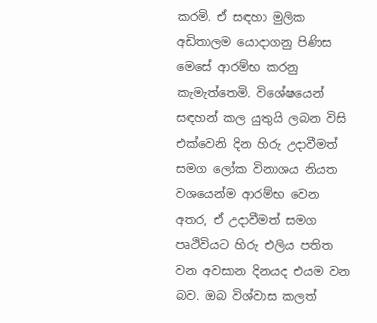කරමි. ඒ සඳහා මුලික අඩිතාලම යොදාගනු පිණිස මෙසේ ආරම්භ කරනු කැමැත්තෙමි. විශේෂයෙන් සඳහන් කල යුතුයි ලබන විසි එක්වෙනි දින හිරු උදාවීමත් සමග ලෝක විනාශය නියත වශයෙන්ම ආරම්භ වෙන අතර, ඒ උදාවීමත් සමග පෘථිවියට හිරු එලිය පතිත වන අවසාන දිනයද එයම වන බව. ඔබ විශ්වාස කලත්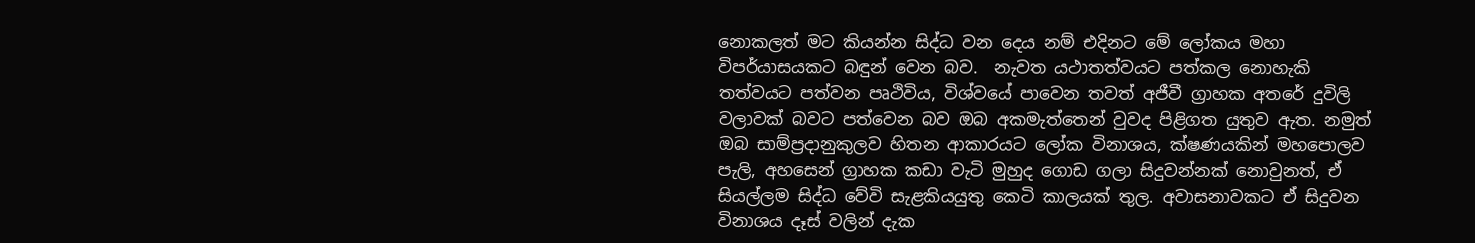නොකලත් මට කියන්න සිද්ධ වන දෙය නම් එදිනට මේ ලෝකය මහා විපර්යාසයකට බඳුන් වෙන බව.  නැවත යථාතත්වයට පත්කල නොහැකි තත්වයට පත්වන පෘථිවිය, විශ්වයේ පාවෙන තවත් අජීවී ග්‍රාහක අතරේ දුවිලි වලාවක් බවට පත්වෙන බව ඔබ අකමැත්තෙන් වුවද පිළිගත යුතුව ඇත. නමුත්  ඔබ සාම්ප්‍රදානුකුලව හිතන ආකාරයට ලෝක විනාශය, ක්ෂණයකින් මහපොලව පැලි, අහසෙන් ග්‍රාහක කඩා වැටි මුහුද ගොඩ ගලා සිදුවන්නක් නොවුනත්, ඒ සියල්ලම සිද්ධ වේවි සැළකියයුතු කෙටි කාලයක් තුල. අවාසනාවකට ඒ සිදුවන විනාශය දෑස් වලින් දැක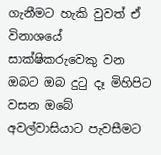ගැනීමට හැකි වුවත් ඒ විනාශයේ සාක්ෂිකරුවෙකු වන ඔබට ඔබ දුටු දෑ මිහිපිට වසන ඔබේ අවල්වාසියාට පැවසීමට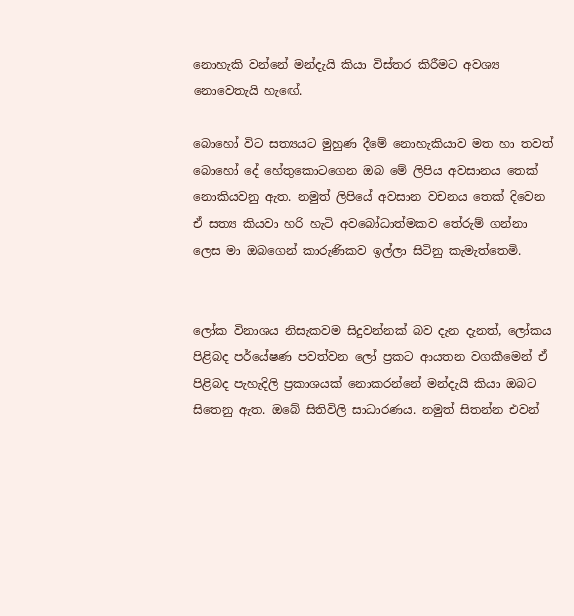නොහැකි වන්නේ මන්දැයි කියා විස්තර කිරීමට අවශ්‍ය නොවෙතැයි හැඟේ.

බොහෝ විට සත්‍යයට මුහුණ දීමේ නොහැකියාව මත හා තවත් බොහෝ දේ හේතුකොටගෙන ඔබ මේ ලිපිය අවසානය තෙක් නොකියවනු ඇත. නමුත් ලිපියේ අවසාන වචනය තෙක් දිවෙන ඒ සත්‍ය කියවා හරි හැටි අවබෝධාත්මකව තේරුම් ගන්නා ලෙස මා ඔබගෙන් කාරුණිකව ඉල්ලා සිටිනු කැමැත්තෙමි.


ලෝක විනාශය නිසැකවම සිදුවන්නක් බව දැන දැනත්, ලෝකය පිළිබද පර්යේෂණ පවත්වන ලෝ ප්‍රකට ආයතන වගකීමෙන් ඒ පිළිබද පැහැදිලි ප්‍රකාශයක් නොකරන්නේ මන්දැයි කියා ඔබට  සිතෙනු ඇත. ඔබේ සිතිවිලි සාධාරණය. නමුත් සිතන්න එවන්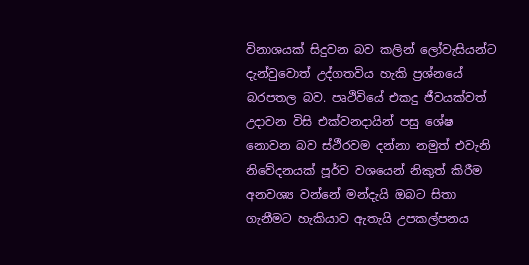විනාශයක් සිදුවන බව කලින් ලෝවැසියන්ට දැන්වුවොත් උද්ගතවිය හැකි ප්‍රශ්නයේ බරපතල බව. පෘථිවියේ එකදු ජීවයක්වත්  උදාවන විසි එක්වනදායින් පසු ශේෂ නොවන බව ස්ථීරවම දන්නා නමුත් එවැනි නිවේදනයක් පූර්ව වශයෙන් නිකුත් කිරීම අනවශ්‍ය වන්නේ මන්දැයි ඔබට සිතා ගැනීමට හැකියාව ඇතැයි උපකල්පනය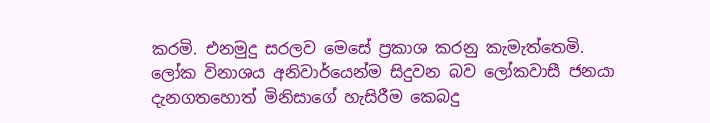කරමි. එනමුදු සරලව මෙසේ ප්‍රකාශ කරනු කැමැත්තෙමි. ලෝක විනාශය අනිවාර්යෙන්ම සිදුවන බව ලෝකවාසී ජනයා දැනගතහොත් මිනිසාගේ හැසිරීම කෙබදු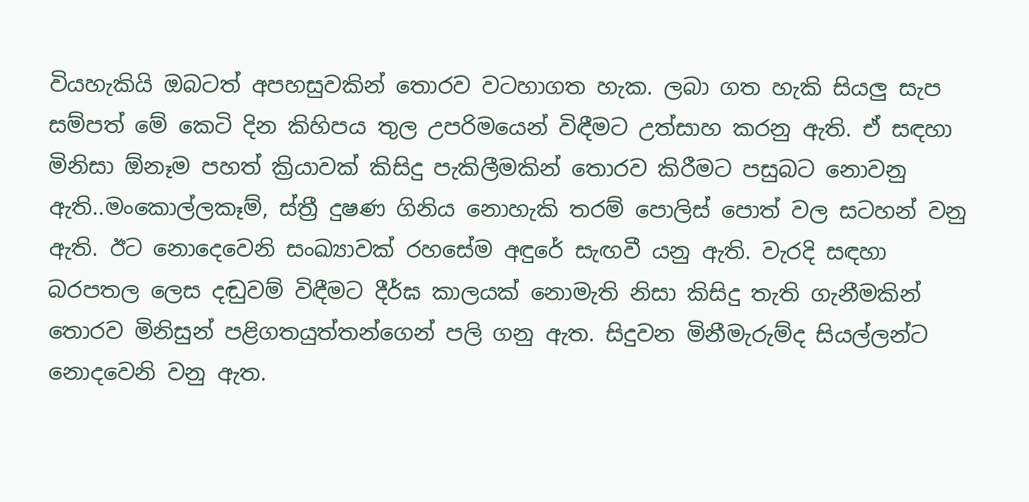වියහැකියි ඔබටත් අපහසුවකින් තොරව වටහාගත හැක. ලබා ගත හැකි සියලු සැප සම්පත් මේ කෙටි දින කිහිපය තුල උපරිමයෙන් විඳීමට උත්සාහ කරනු ඇති. ඒ සඳහා මිනිසා ඕනෑම පහත් ක්‍රියාවක් කිසිදු පැකිලීමකින් තොරව කිරීමට පසුබට නොවනු ඇති..මංකොල්ලකෑම්, ස්ත්‍රී දුෂණ ගිනිය නොහැකි තරම් පොලිස් පොත් වල සටහන් වනු ඇති. ඊට නොදෙවෙනි සංඛ්‍යාවක් රහසේම අඳුරේ සැඟවී යනු ඇති. වැරදි සඳහා බරපතල ලෙස දඬුවම් විඳීමට දීර්ඝ කාලයක් නොමැති නිසා කිසිදු තැති ගැනීමකින් තොරව මිනිසුන් පළිගතයුත්තන්ගෙන් පලි ගනු ඇත. සිදුවන මිනීමැරුම්ද සියල්ලන්ට නොදවෙනි වනු ඇත.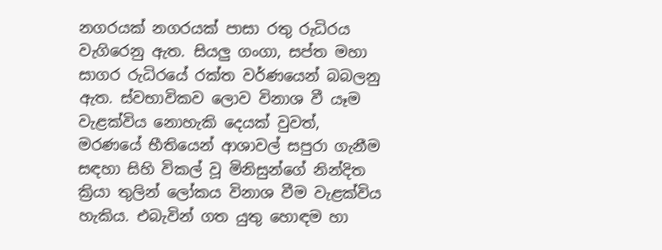නගරයක් නගරයක් පාසා රතු රුධිරය වැගිරෙනු ඇත. සියලු ගංගා, සප්ත මහා සාගර රුධිරයේ රක්ත වර්ණයෙන් බබලනු ඇත. ස්වභාවිකව ලොව විනාශ වී යෑම වැළක්විය නොහැකි දෙයක් වුවත්, මරණයේ භීතියෙන් ආශාවල් සපුරා ගැනීම සඳහා සිහි විකල් වූ මිනිසුන්ගේ නින්දිත ක්‍රියා තුලින් ලෝකය විනාශ වීම වැළක්විය හැකිය. එබැවින් ගත යුතු හොඳම හා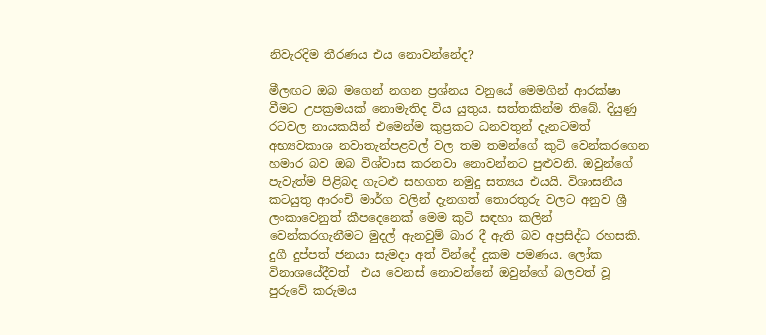නිවැරදිම තීරණය එය නොවන්නේද?

මීලඟට ඔබ මගෙන් නගන ප්‍රශ්නය වනුයේ මෙමගින් ආරක්ෂා වීමට උපක්‍රමයක් නොමැතිද විය යුතුය. සත්තකින්ම තිබේ. දියුණු රටවල නායකයින් එමෙන්ම කුප්‍රකට ධනවතුන් දැනටමත් අභ්‍යවකාශ නවාතැන්පළවල් වල තම තමන්ගේ කුටි වෙන්කරගෙන හමාර බව ඔබ විශ්වාස කරනවා නොවන්නට පුළුවනි. ඔවුන්ගේ පැවැත්ම පිළිබද ගැටළු සහගත නමුදු සත්‍යය එයයි. විශාසනීය කටයුතු ආරංචි මාර්ග වලින් දැනගත් තොරතුරු වලට අනුව ශ්‍රී ලංකාවෙනුත් කීපදෙනෙක් මෙම කුටි සඳහා කලින් වෙන්කරගැනීමට මුදල් ඇනවුම් බාර දී ඇති බව අප්‍රසිද්ධ රහසකි. දුගී දුප්පත් ජනයා සැමදා අත් වින්දේ දුකම පමණය. ලෝක විනාශයේදීවත්  එය වෙනස් නොවන්නේ ඔවුන්ගේ බලවත් වූ  පුරුවේ කරුමය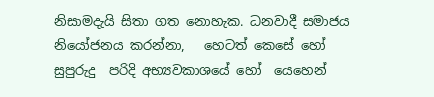නිසාමදැයි සිතා ගත නොහැක. ධනවාදී සමාජය නියෝජනය කරන්නා,   හෙටත් කෙසේ හෝ සුපුරුදු  පරිදි අභ්‍යවකාශයේ හෝ  යෙහෙන්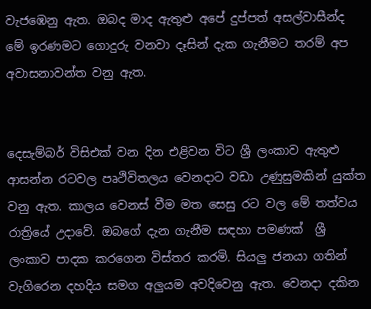වැජඹෙනු ඇත. ඔබද මාද ඇතුළු අපේ දුප්පත් අසල්වාසීන්ද මේ ඉරණමට ගොදුරු වනවා දෑසින් දැක ගැනීමට තරම් අප අවාසනාවන්ත වනු ඇත.


දෙසැම්බර් විසිඑක් වන දින එළිවන විට ශ්‍රී ලංකාව ඇතුළු ආසන්න රටවල පෘථිවිතලය වෙනදාට වඩා උණුසුමකින් යුක්ත වනු ඇත. කාලය වෙනස් වීම මත සෙසු රට වල මේ තත්වය රාත්‍රියේ උදාවේ. ඔබගේ දැන ගැනීම සඳහා පමණක්  ශ්‍රී ලංකාව පාදක කරගෙන විස්තර කරමි. සියලු ජනයා ගතින් වැගිරෙන දහදිය සමග අලුයම අවදිවෙනු ඇත. වෙනදා දකින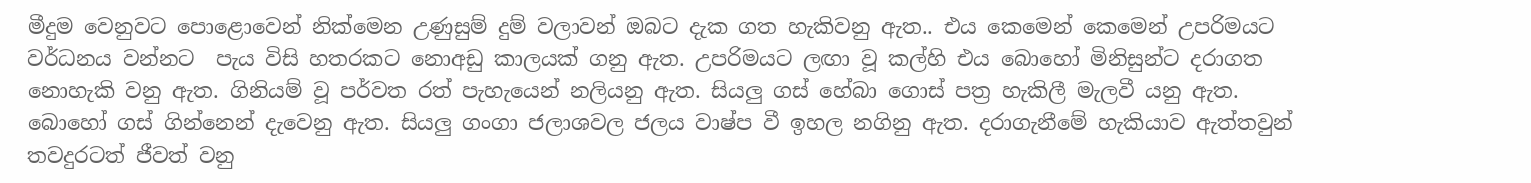මීදුම වෙනුවට පොළොවෙන් නික්මෙන උණුසුම් දුම් වලාවන් ඔබට දැක ගත හැකිවනු ඇත.. එය කෙමෙන් කෙමෙන් උපරිමයට වර්ධනය වන්නට  පැය විසි හතරකට නොඅඩු කාලයක් ගනු ඇත. උපරිමයට ලඟා වූ කල්හි එය බොහෝ මිනිසුන්ට දරාගත නොහැකි වනු ඇත. ගිනියම් වූ පර්වත රත් පැහැයෙන් නලියනු ඇත. සියලු ගස් හේබා ගොස් පත්‍ර හැකිලී මැලවී යනු ඇත. බොහෝ ගස් ගින්නෙන් දැවෙනු ඇත. සියලු ගංගා ජලාශවල ජලය වාෂ්ප වී ඉහල නගිනු ඇත. දරාගැනීමේ හැකියාව ඇත්තවුන් තවදුරටත් ජීවත් වනු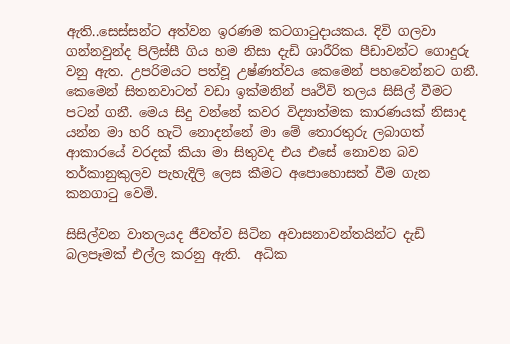ඇති..සෙස්සන්ට අත්වන ඉරණම කටගාටුදායකය. දිවි ගලවා ගන්නවුන්ද පිලිස්සී ගිය හම නිසා දැඩි ශාරීරික පීඩාවන්ට ගොදුරු වනු ඇත. උපරිමයට පත්වූ උෂ්ණත්වය කෙමෙන් පහවෙන්නට ගනී. කෙමෙන් සිතනවාටත් වඩා ඉක්මනින් පෘථිවි තලය සිසිල් වීමට පටන් ගනී. මෙය සිදු වන්නේ කවර විද්‍යාත්මක කාරණයක් නිසාද යන්න මා හරි හැටි නොදන්නේ මා මේ තොරතුරු ලබාගත් ආකාරයේ වරදක් කියා මා සිතුවද එය එසේ නොවන බව තර්කානුකුලව පැහැදිලි ලෙස කීමට අපොහොසත් වීම ගැන කනගාටු වෙමි.

සිසිල්වන වාතලයද ජීවත්ව සිටින අවාසනාවන්තයින්ට දැඩි බලපෑමක් එල්ල කරනු ඇති.  අධික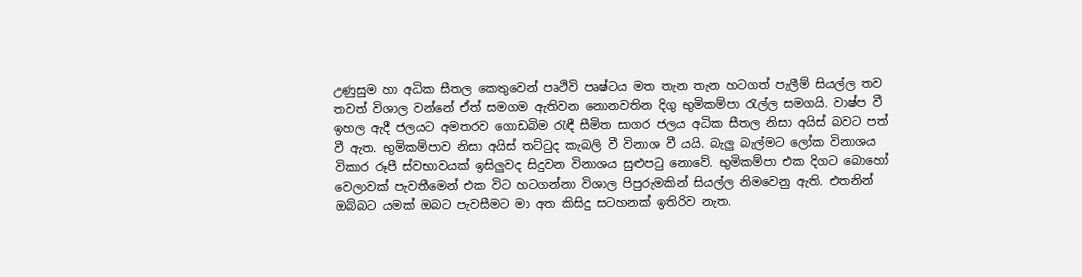උණුසුම හා අධික සීතල කෙතුවෙන් පෘථිවි පෘෂ්ටය මත තැන තැන හටගත් පැලීම් සියල්ල තව තවත් විශාල වන්නේ ඒත් සමගම ඇතිවන නොනවතින දිගු භුමිකම්පා රැල්ල සමගයි. වාෂ්ප වී ඉහල ඇදී ජලයට අමතරව ගොඩබිම රැඳී සීමිත සාගර ජලය අධික සීතල නිසා අයිස් බවට පත් වී ඇත. භුමිකම්පාව නිසා අයිස් තට්ටුද කැබලි වී විනාශ වී යයි. බැලු බැල්මට ලෝක විනාශය  විකාර රූපී ස්වභාවයක් ඉසිලුවද සිදුවන විනාශය සුළුපටු නොවේ. භුමිකම්පා එක දිගට බොහෝ වෙලාවක් පැවතීමෙන් එක විට හටගන්නා විශාල පිපුරුමකින් සියල්ල නිමවෙනු ඇති. එතනින් ඔබ්බට යමක් ඔබට පැවසීමට මා අත කිසිදු සටහනක් ඉතිරිව නැත.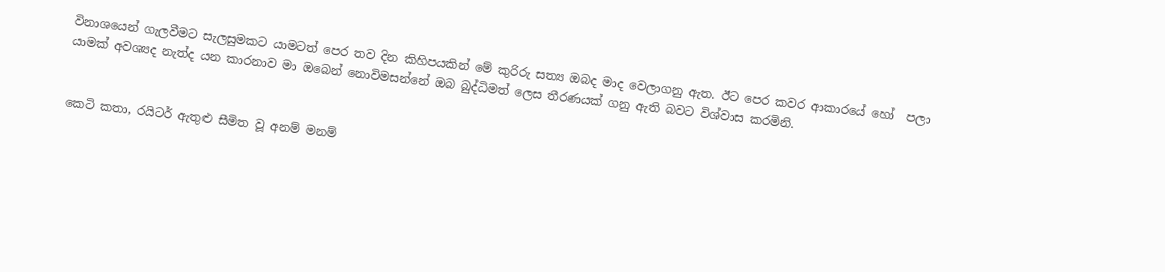විනාශයෙන් ගැලවීමට සැලසුමකට යාමටත් පෙර තව දින කිහිපයකින් මේ කුරිරු සත්‍ය ඔබද මාද වෙලාගනු ඇත. ඊට පෙර කවර ආකාරයේ හෝ  පලා යාමක් අවශ්‍යද නැත්ද යන කාරනාව මා ඔබෙන් නොවිමසන්නේ ඔබ බුද්ධිමත් ලෙස තීරණයක් ගනු ඇති බවට විශ්වාස කරමිනි.


කෙටි කතා, රයිටර් ඇතුළු සීමිත වූ අනම් මනම්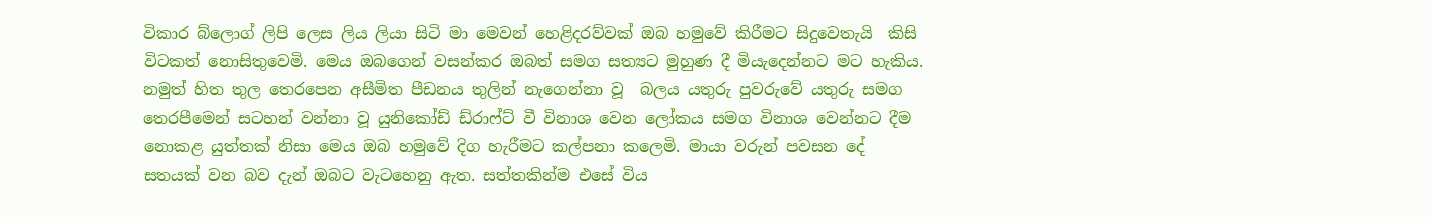විකාර බ්ලොග් ලිපි ලෙස ලිය ලියා සිටි මා මෙවන් හෙළිදරව්වක් ඔබ හමුවේ කිරීමට සිදුවෙතැයි  කිසි විටකත් නොසිතුවෙමි. මෙය ඔබගෙන් වසන්කර ඔබත් සමග සත්‍යට මුහුණ දී මියැදෙන්නට මට හැකිය.  නමුත් හිත තුල තෙරපෙන අසීමිත පීඩනය තුලින් නැගෙන්නා වූ  බලය යතුරු පුවරුවේ යතුරු සමග තෙරපීමෙන් සටහන් වන්නා වූ යුනිකෝඩ් ඩ්රාෆ්ට් වී විනාශ වෙන ලෝකය සමග විනාශ වෙන්නට දීම නොකළ යුත්තක් නිසා මෙය ඔබ හමුවේ දිග හැරීමට කල්පනා කලෙමි. මායා වරුන් පවසන දේ සතයක් වන බව දැන් ඔබට වැටහෙනු ඇත. සත්තකින්ම එසේ විය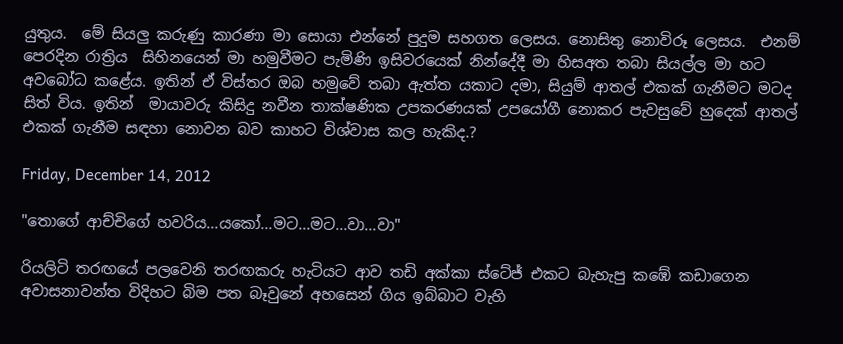යුතුය.  මේ සියලු කරුණු කාරණා මා සොයා එන්නේ පුදුම සහගත ලෙසය. නොසිතු නොවිරූ ලෙසය.  එනම් පෙරදින රාත්‍රිය  සිහිනයෙන් මා හමුවීමට පැමිණි ඉසිවරයෙක් නින්දේදී මා හිසඅත තබා සියල්ල මා හට අවබෝධ කළේය. ඉතින් ඒ විස්තර ඔබ හමුවේ තබා ඇත්ත යකාට දමා, සියුම් ආතල් එකක් ගැනීමට මටද සිත් විය. ඉතින්  මායාවරු කිසිදු නවීන තාක්ෂණික උපකරණයක් උපයෝගී නොකර පැවසුවේ හුදෙක් ආතල් එකක් ගැනීම සඳහා නොවන බව කාහට විශ්වාස කල හැකිද.?

Friday, December 14, 2012

"තොගේ ආච්චිගේ හවරිය...යකෝ...මට...මට...වා...වා"

රියලිටි තරඟයේ පලවෙනි තරඟකරු හැටියට ආව තඩි අක්කා ස්ටේජ් එකට බැහැපු කඹේ කඩාගෙන අවාසනාවන්ත විදිහට බිම පත බෑවුනේ අහසෙන් ගිය ඉබ්බාට වැහි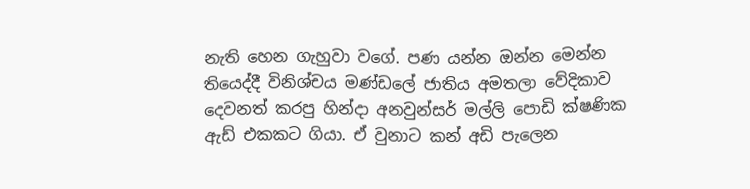නැති හෙන ගැහුවා වගේ. පණ යන්න ඔන්න මෙන්න තියෙද්දී විනිශ්චය මණ්ඩලේ ජාතිය අමතලා වේදිකාව දෙවනත් කරපු හින්දා අනවුන්සර් මල්ලි පොඩි ක්ෂණික ඇඩ් එකකට ගියා. ඒ වුනාට කන් අඩි පැලෙන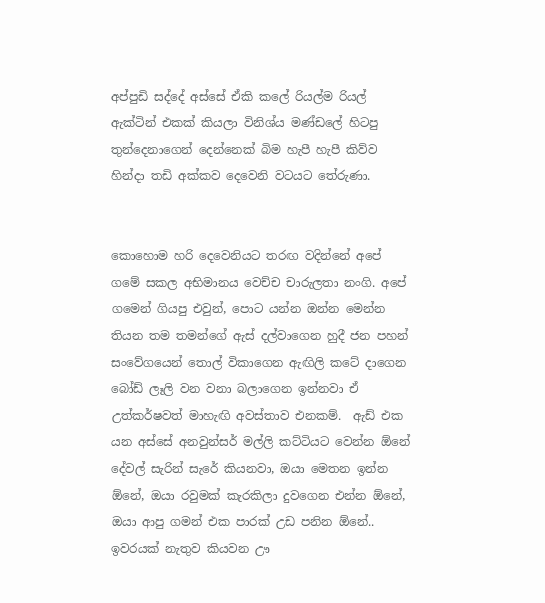අප්පුඩි සද්දේ අස්සේ ඒකි කලේ රියල්ම රියල් ඇක්ටින් එකක් කියලා විනිශ්ය මණ්ඩලේ හිටපු තුන්දෙනාගෙන් දෙන්නෙක් බිම හැපී හැපී කිව්ව හින්දා තඩි අක්කව දෙවෙනි වටයට තේරුණා.


කොහොම හරි දෙවෙනියට තරඟ වදින්නේ අපේ ගමේ සකල අභිමානය වෙච්ච චාරුලතා නංගි. අපේ ගමෙන් ගියපු එවුන්, පොට යන්න ඔන්න මෙන්න තියන තම තමන්ගේ ඇස් දල්වාගෙන හුදී ජන පහන් සංවේගයෙන් තොල් විකාගෙන ඇඟිලි කටේ දාගෙන බෝඩ් ලෑලි වන වනා බලාගෙන ඉන්නවා ඒ උත්කර්ෂවත් මාහැඟි අවස්තාව එනකම්.  ඇඩ් එක යන අස්සේ අනවුන්සර් මල්ලි කට්ටියට වෙන්න ඕනේ දේවල් සැරින් සැරේ කියනවා, ඔයා මෙතන ඉන්න ඕනේ, ඔයා රවුමක් කැරකිලා දුවගෙන එන්න ඕනේ, ඔයා ආපු ගමන් එක පාරක් උඩ පනින ඕනේ.. ඉවරයක් නැතුව කියවන ඌ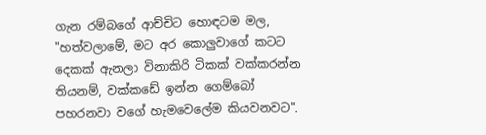ගැන රම්බගේ ආච්චිට හොඳටම මල, "හත්වලාමේ, මට අර කොලුවාගේ කටට දෙකක් ඇනලා විනාකිරි ටිකක් වක්කරන්න තියනම්, වක්කඩේ ඉන්න ගෙම්බෝ පහරනවා වගේ හැමවෙලේම කියවනවට".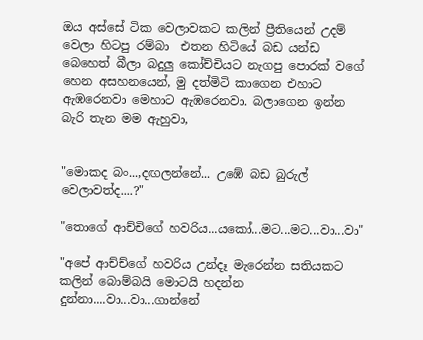ඔය අස්සේ ටික වෙලාවකට කලින් ප්‍රීතියෙන් උදම් වෙලා හිටපු රම්බා  එතන හිටියේ බඩ යන්ඩ බෙහෙත් බීලා බදුලු කෝච්චියට නැගපු පොරක් වගේ හෙන අසහනයෙන්, මු දත්මිටි කාගෙන එහාට ඇඹරෙනවා මෙහාට ඇඹරෙනවා. බලාගෙන ඉන්න බැරි තැන මම ඇහුවා,


"මොකද බං...,දඟලන්නේ... උඹේ බඩ බුරුල් වෙලාවත්ද....?"

"තොගේ ආච්චිගේ හවරිය...යකෝ...මට...මට...වා...වා"

"අපේ ආච්ච්ගේ හවරිය උන්දෑ මැරෙන්න සතියකට කලින් බොම්බයි මොටයි හදන්න දුන්නා....වා...වා...ගාන්නේ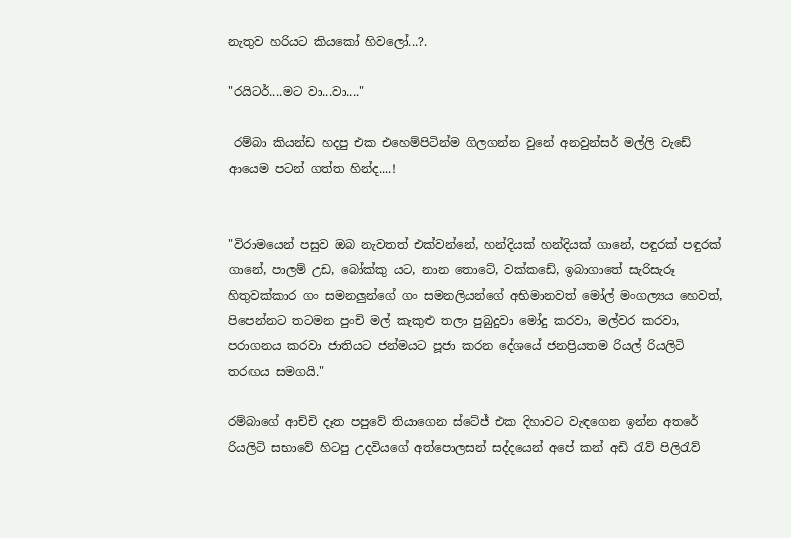නැතුව හරියට කියකෝ හිවලෝ...?.

"රයිටර්....මට වා...වා...."

 රම්බා කියන්ඩ හදපු එක එහෙම්පිටින්ම ගිලගන්න වුනේ අනවුන්සර් මල්ලි වැඩේ ආයෙම පටන් ගත්ත හින්ද....!


"විරාමයෙන් පසුව ඔබ නැවතත් එක්වන්නේ, හන්දියක් හන්දියක් ගානේ, පඳුරක් පඳුරක් ගානේ, පාලම් උඩ, බෝක්කු යට, නාන තොටේ, වක්කඩේ, ඉබාගාතේ සැරිසැරූ  හිතුවක්කාර ගං සමනලුන්ගේ ගං සමනලියන්ගේ අභිමානවත් මෝල් මංගල්‍යය හෙවත්, පිපෙන්නට තටමන පුංචි මල් කැකුළු තලා පුබුදුවා මෝදු කරවා, මල්වර කරවා, පරාගනය කරවා ජාතියට ජන්මයට පූජා කරන දේශයේ ජනප්‍රියතම රියල් රියලිටි තරඟය සමගයි."

රම්බාගේ ආච්චි දෑත පපුවේ තියාගෙන ස්ටේජ් එක දිහාවට වැඳගෙන ඉන්න අතරේ රියලිටි සභාවේ හිටපු උදවියගේ අත්පොලසන් සද්දයෙන් අපේ කන් අඩි රැව් පිලිරැව්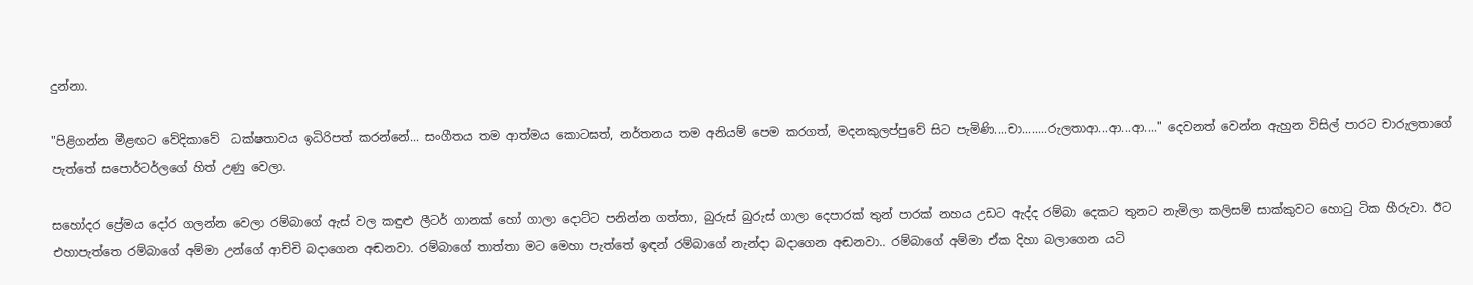දුන්නා.

"පිළිගන්න මීළඟට වේදිකාවේ  ධක්ෂතාවය ඉධිරිපත් කරන්නේ... සංගීතය තම ආත්මය කොටඝත්, නර්තනය තම අනියම් පෙම කරගත්, මදනකුලප්පුවේ සිට පැමිණි....චා........රුලතාආ...ආ...ආ...." දෙවනත් වෙන්න ඇහුන විසිල් පාරට චාරුලතාගේ පැත්තේ සපොර්ටර්ලගේ හිත් උණු වෙලා.

සහෝදර ප්‍රේමය දෝර ගලන්න වෙලා රම්බාගේ ඇස් වල කඳුළු ලීටර් ගානක් හෝ ගාලා දොට්ට පනින්න ගත්තා, බුරුස් බුරුස් ගාලා දෙපාරක් තුන් පාරක් නහය උඩට ඇද්ද රම්බා දෙකට තුනට නැමිලා කලිසම් සාක්කුවට හොටු ටික හීරුවා. ඊට එහාපැත්තෙ රම්බාගේ අම්මා උන්ගේ ආච්චි බදාගෙන අඬනවා. රම්බාගේ තාත්තා මට මෙහා පැත්තේ ඉඳන් රම්බාගේ නැන්දා බදාගෙන අඬනවා.. රම්බාගේ අම්මා ඒක දිහා බලාගෙන යටි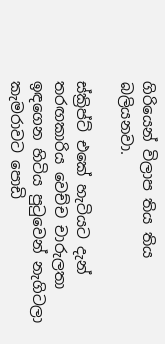ගිරියෙන් විලාප තිය තිය බලියනවා.

ස්ක්‍රිප්ට් එකේ හැටියට දැන් තරඟකාරිය වෙච්ච චාරුලතා  ඉඳගෙන හිටිය පුටුවෙන් නැගිටලා කැමරාවට පොඩි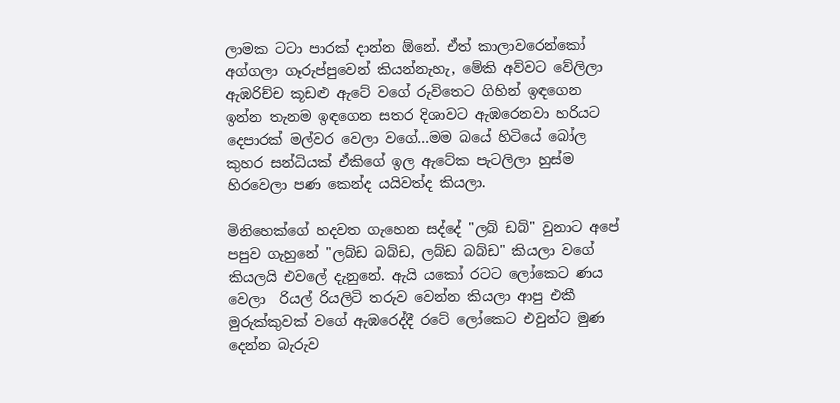ලාමක ටටා පාරක් දාන්න ඕනේ. ඒත් කාලාවරෙන්කෝ අග්ගලා ගෑරුප්පුවෙන් කියන්නැහැ, මේකි අව්වට වේලිලා ඇඹරිච්ච කූඩළු ඇටේ වගේ රුවිතෙට ගිහින් ඉඳගෙන ඉන්න තැනම ඉඳගෙන සතර දිශාවට ඇඹරෙනවා හරියට දෙපාරක් මල්වර වෙලා වගේ...මම බයේ හිටියේ බෝල කුහර සන්ධියක් ඒකිගේ ඉල ඇටේක පැටලිලා හුස්ම හිරවෙලා පණ කෙන්ද යයිවත්ද කියලා.

මිනිහෙක්ගේ හදවත ගැහෙන සද්දේ "ලබ් ඩබ්" වුනාට අපේ පපුව ගැහුනේ "ලබ්ඩ බබ්ඩ, ලබ්ඩ බබ්ඩ" කියලා වගේ කියලයි එවලේ දැනුනේ. ඇයි යකෝ රටට ලෝකෙට ණය වෙලා  රියල් රියලිටි තරුව වෙන්න කියලා ආපු එකී මුරුක්කුවක් වගේ ඇඹරෙද්දී රටේ ලෝකෙට එවුන්ට මුණ දෙන්න බැරුව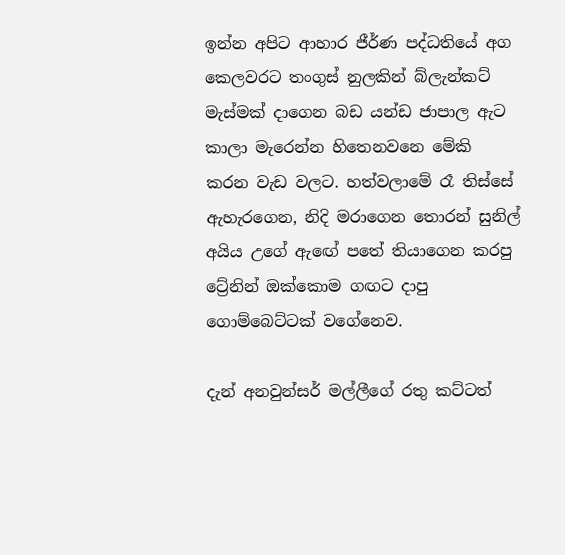ඉන්න අපිට ආහාර ජීර්ණ පද්ධතියේ අග කෙලවරට තංගුස් නුලකින් බ්ලැන්කට් මැස්මක් දාගෙන බඩ යන්ඩ ජාපාල ඇට කාලා මැරෙන්න හිතෙනවනෙ මේකි කරන වැඩ වලට. හත්වලාමේ රෑ තිස්සේ ඇහැරගෙන, නිදි මරාගෙන තොරන් සුනිල් අයිය උගේ ඇඟේ පතේ තියාගෙන කරපු ට්‍රේනින් ඔක්කොම ගඟට දාපු ගොම්බෙට්ටක් වගේනෙව.

දැන් අනවුන්සර් මල්ලීගේ රතු කට්ටත්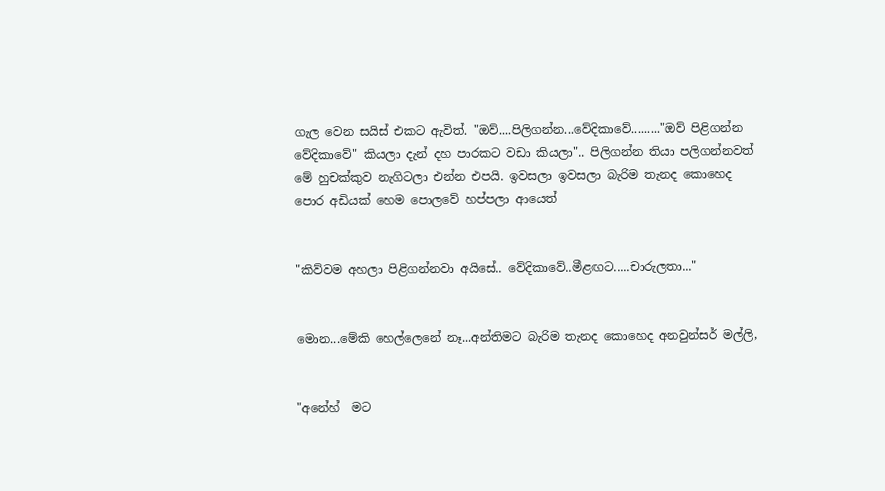ගැල වෙන සයිස් එකට ඇවිත්. "ඔව්....පිලිගන්න...වේදිකාවේ........."ඔව් පිළිගන්න වේදිකාවේ" කියලා දැන් දහ පාරකට වඩා කියලා".. පිලිගන්න තියා පලිගන්නවත් මේ හුචක්කුව නැගිටලා එන්න එපයි. ඉවසලා ඉවසලා බැරිම තැනද කොහෙද පොර අඩියක් හෙම පොලවේ හප්පලා ආයෙත්


"කිව්වම අහලා පිළිගන්නවා අයිසේ.. වේදිකාවේ..මීළඟට.....චාරුලතා..."


මොන...මේකි හෙල්ලෙනේ නෑ...අන්තිමට බැරිම තැනද කොහෙද අනවුන්සර් මල්ලි,


"අනේහ්  මට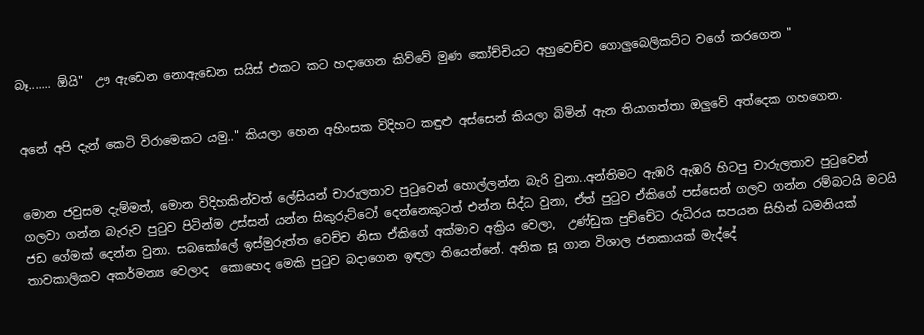බෑ....... ඕයි"  ඌ ඇඩෙන නොඇඩෙන සයිස් එකට කට හදාගෙන කිව්වේ මුණ කෝච්චියට අහුවෙච්ච ගොලුබෙලිකට්ට වගේ කරගෙන "


අනේ අපි දැන් කෙටි විරාමෙකට යමු.." කියලා හෙන අහිංසක විදිහට කඳුළු අස්සෙන් කියලා බිමින් ඇන තියාගත්තා ඔලුවේ අත්දෙක ගහගෙන.


මොන ජවුසම දැම්මත්, මොන විදිහකින්වත් ලේසියන් චාරුලතාව පුටුවෙන් හොල්ලන්න බැරි වුනා..අන්තිමට ඇඹරි ඇඹරි හිටපු චාරුලතාව පුටුවෙන් ගලවා ගන්න බැරුව පුටුව පිටින්ම උස්සන් යන්න සිකුරුට්ටෝ දෙන්නෙකුටත් එන්න සිද්ධ වුනා, ඒත් පුටුව ඒකිගේ පස්සෙන් ගලව ගන්න රම්බටයි මටයි ජඩ ගේමක් දෙන්න වුනා. සබකෝලේ ඉස්මුරුත්ත වෙච්ච නිසා ඒකිගේ අක්මාව අක්‍රිය වෙලා,  උණ්ඩුක පුච්චේට රුධිරය සපයන සිහින් ධමනියක් තාවකාලිකව අකර්මන්‍ය වෙලාද  කොහෙද මෙකි පුටුව බදාගෙන ඉඳලා තියෙන්නේ. අනික සූ ගාන විශාල ජනකායක් මැද්දේ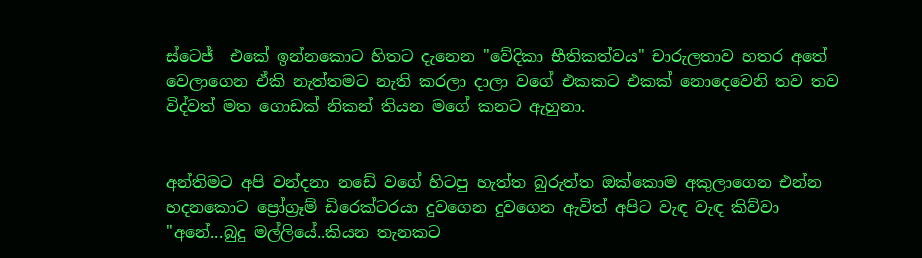ස්ටෙජ්  එකේ ඉන්නකොට හිතට දැනෙන "වේදිකා භීතිකත්වය" චාරුලතාව හතර අතේ වෙලාගෙන ඒකි නැත්තමට නැති කරලා දාලා වගේ එකකට එකක් නොදෙවෙනි තව තව විද්වත් මත ගොඩක් නිකන් තියන මගේ කනට ඇහුනා.


අන්තිමට අපි වන්දනා නඩේ වගේ හිටපු හැත්ත බුරුත්ත ඔක්කොම අකුලාගෙන එන්න හදනකොට ප්‍රෝග්‍රෑම් ඩිරෙක්ටරයා දුවගෙන දුවගෙන ඇවිත් අපිට වැඳ වැඳ කිව්වා "අනේ...බුදු මල්ලියේ..කියන තැනකට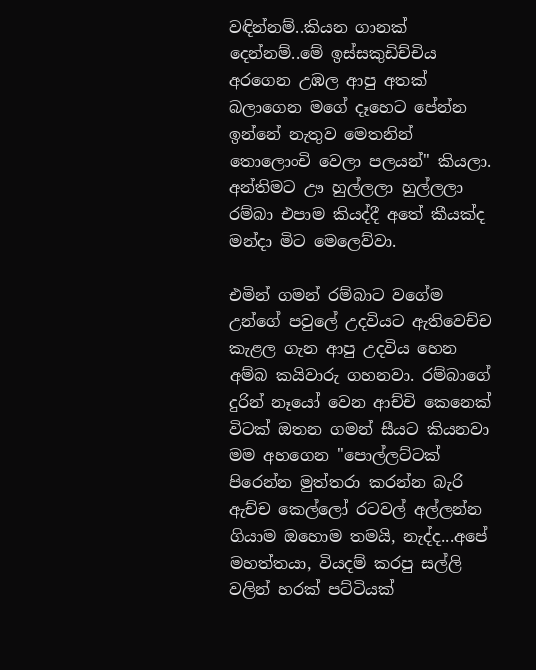වඳින්නම්..කියන ගානක් දෙන්නම්..මේ ඉස්සකුඩිච්චිය අරගෙන උඹල ආපු අතක් බලාගෙන මගේ දෑහෙට පේන්න ඉන්නේ නැතුව මෙතනින් තොලොංචි වෙලා පලයන්" කියලා. අන්තිමට ඌ හුල්ලලා හුල්ලලා රම්බා එපාම කියද්දී අතේ කීයක්ද මන්දා මිට මෙලෙව්වා.

එමින් ගමන් රම්බාට වගේම උන්ගේ පවුලේ උදවියට ඇතිවෙච්ච කැළල ගැන ආපු උදවිය හෙන අම්බ කයිවාරු ගහනවා. රම්බාගේ දුරින් නෑයෝ වෙන ආච්චි කෙනෙක් විටක් ඔතන ගමන් සීයට කියනවා මම අහගෙන "පොල්ලට්ටක් පිරෙන්න මුත්තරා කරන්න බැරි ඇච්ච කෙල්ලෝ රටවල් අල්ලන්න ගියාම ඔහොම තමයි, නැද්ද...අපේ මහත්තයා, වියදම් කරපු සල්ලි වලින් හරක් පට්ටියක්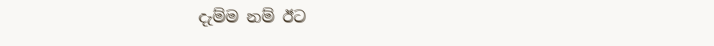දැම්ම නම් ඊට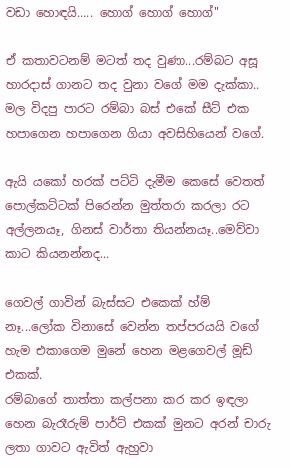වඩා හොඳයි..... හොග් හොග් හොග්"

ඒ කතාවටනම් මටත් තද වුණා...රම්බට අසූ හාරදාස් ගානට තද වුනා වගේ මම දැක්කා.. මල විදපු පාරට රම්බා බස් එකේ සීට් එක හපාගෙන හපාගෙන ගියා අවසිහියෙන් වගේ.

ඇයි යකෝ හරක් පට්ටි දැමීම කෙසේ වෙතත් පොල්කට්ටක් පිරෙන්න මුත්තරා කරලා රට අල්ලනයෑ, ගිනස් වාර්තා තියන්නයෑ..මෙව්වා කාට කියනන්නද...

ගෙවල් ගාවින් බැස්සට එකෙක් හ්ම් නෑ...ලෝක විනාසේ වෙන්න තප්පරයයි වගේ හැම එකාගෙම මුනේ හෙන මළගෙවල් මූඩ් එකක්.
රම්බාගේ තාත්තා කල්පනා කර කර ඉඳලා හෙන බැරෑරුම් පාර්ට් එකක් මුනට අරන් චාරු ලතා ගාවට ඇවිත් ඇහුවා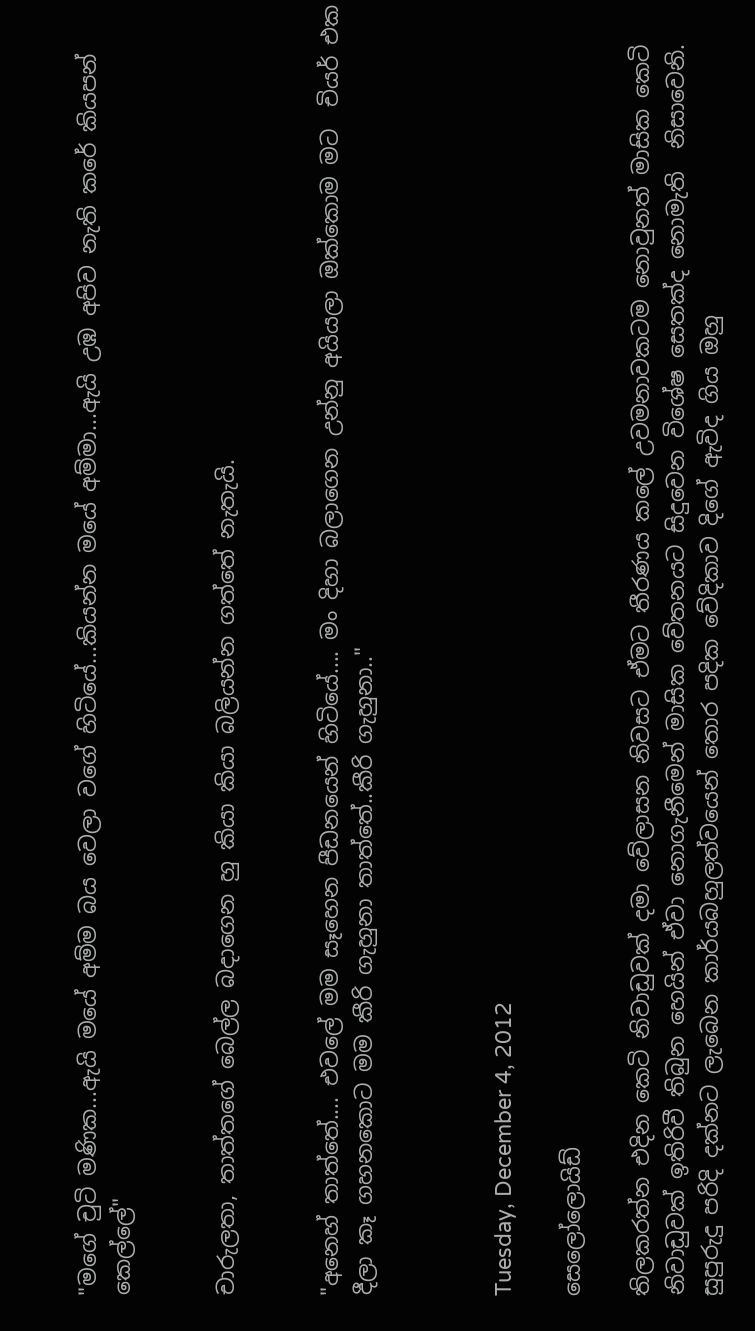"මගේ චුටි මණික...ඇයි මයේ අම්ම බය වෙලා වගේ හිටියේ...කියන්න මයේ අම්මා...ඇයි උඹ අපිව නැති කරේ කියපන් කෙල්ලේ"


චාරුලතා, තාත්තගේ බෙල්ල බදාගෙන හු කියා කියා බලියන්න ගත්තේ නැතැයි.


"අනෙහ් තාත්තේ.... එවලේ මම සෑහෙන පීඩනයෙන් හිටියේ.... මං දිහා බලාගෙන උන්නු අයියලා ඔක්කොම මට  චියර් එක දීලා කෑ ගහනකොට මම කීරි ගැහුනා තාත්තේ..කීරි ගැහුනා.."



Tuesday, December 4, 2012

සෙලෝලොයිඩ්

තිලකරත්න එදින කෙටි නිවාඩුවක් දමා වේලාසන නිවසට ඒමට තීරණය කලේ උවමනාවකටම නොවුනත් මාසික කෙටි නිවාඩුවක් ඉතිරිවී තිබුන හෙයින් ඒවා නොගැනීමෙන් මාසික වේතනයට සිදුවෙන විශේෂ සෙතක්ද නොමැති  නිසාවෙනි. සුපුරුදු පරිදි දක්නට ලැබෙන කාර්යබහුලත්වයෙන් තොර පදික වේදිකාව දිගේ ඇවිද ගිය ඔහු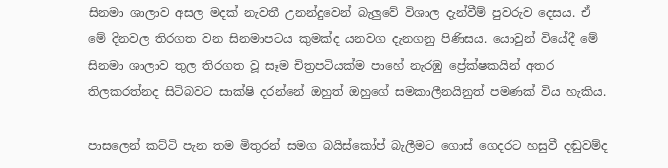සිනමා ශාලාව අසල මදක් නැවතී උනන්දුවෙන් බැලුවේ විශාල දැන්වීම් පුවරුව දෙසය. ඒ මේ දිනවල තිරගත වන සිනමාපටය කුමක්ද යනවග දැනගනු පිණිසය. යොවුන් වියේදී මේ සිනමා ශාලාව තුල තිරගත වූ සෑම චිත්‍රපටියක්ම පාහේ නැරඹු ප්‍රේක්ෂකයින් අතර තිලකරත්නද සිටිබවට සාක්ෂි දරන්නේ ඔහුත් ඔහුගේ සමකාලීනයිනුත් පමණක් විය හැකිය.

පාසලෙන් කට්ටි පැන තම මිතුරන් සමග බයිස්කෝප් බැලීමට ගොස් ගෙදරට හසුවී දඬුවම්ද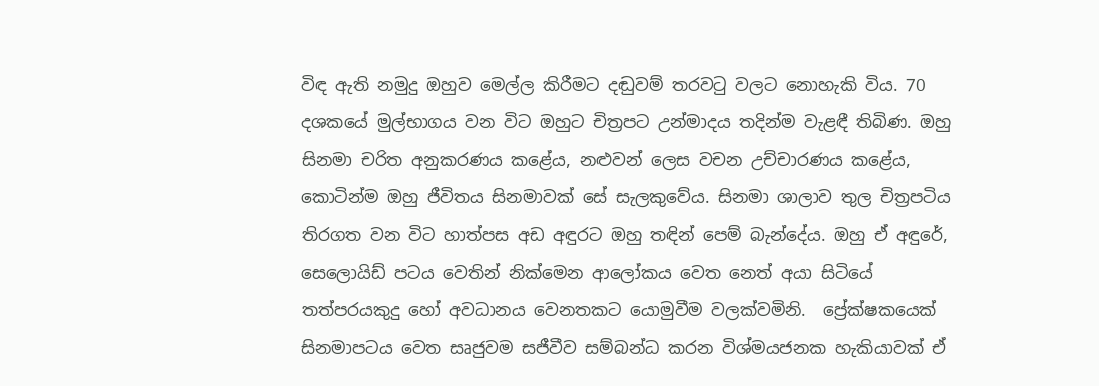විඳ ඇති නමුදු ඔහුව මෙල්ල කිරීමට දඬුවම් තරවටු වලට නොහැකි විය. 70 දශකයේ මුල්භාගය වන විට ඔහුට චිත්‍රපට උන්මාදය තදින්ම වැළඳී තිබිණ. ඔහු සිනමා චරිත අනුකරණය කළේය, නළුවන් ලෙස වචන උච්චාරණය කළේය, කොටින්ම ඔහු ජීවිතය සිනමාවක් සේ සැලකුවේය. සිනමා ශාලාව තුල චිත්‍රපටිය තිරගත වන විට හාත්පස අඩ අඳුරට ඔහු තඳින් පෙම් බැන්දේය. ඔහු ඒ අඳුරේ, සෙලොයිඩ් පටය වෙතින් නික්මෙන ආලෝකය වෙත නෙත් අයා සිටියේ තත්පරයකුදු හෝ අවධානය වෙනතකට යොමුවීම වලක්වමිනි.  ප්‍රේක්ෂකයෙක් සිනමාපටය වෙත සෘජුවම සජීවීව සම්බන්ධ කරන විශ්මයජනක හැකියාවක් ඒ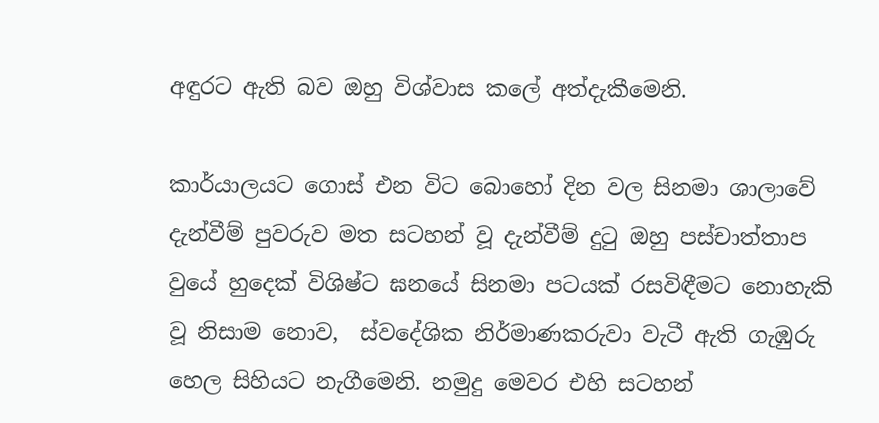අඳුරට ඇති බව ඔහු විශ්වාස කලේ අත්දැකීමෙනි.

කාර්යාලයට ගොස් එන විට බොහෝ දින වල සිනමා ශාලාවේ  දැන්වීම් පුවරුව මත සටහන් වූ දැන්වීම් දුටු ඔහු පස්චාත්තාප වුයේ හුදෙක් විශිෂ්ට ඝනයේ සිනමා පටයක් රසවිඳීමට නොහැකි වූ නිසාම නොව,  ස්වදේශික නිර්මාණකරුවා වැටී ඇති ගැඹුරු හෙල සිහියට නැගීමෙනි. නමුදු මෙවර එහි සටහන්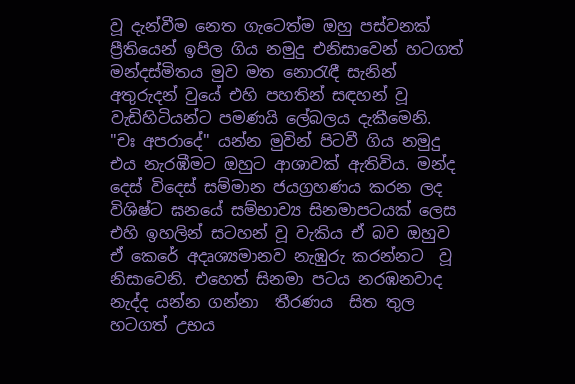වූ දැන්වීම නෙත ගැටෙත්ම ඔහු පස්වනක් ප්‍රීතියෙන් ඉපිල ගිය නමුදු එනිසාවෙන් හටගත් මන්දස්මිතය මුව මත නොරැඳී සැනින් අතුරුදන් වුයේ එහි පහතින් සඳහන් වූ වැඩිහිටියන්ට පමණයි ලේබලය දැකීමෙනි.  "චඃ අපරාදේ" යන්න මුවින් පිටවී ගිය නමුදු  එය නැරඹීමට ඔහුට ආශාවක් ඇතිවිය. මන්ද දෙස් විදෙස් සම්මාන ජයග්‍රහණය කරන ලද විශිෂ්ට ඝනයේ සම්භාව්‍ය සිනමාපටයක් ලෙස එහි ඉහලින් සටහන් වූ වැකිය ඒ බව ඔහුව ඒ කෙරේ අදෘශ්‍යමානව නැඹුරු කරන්නට  වූ නිසාවෙනි. එහෙත් සිනමා පටය නරඹනවාද නැද්ද යන්න ගන්නා  තීරණය  සිත තුල හටගත් උභය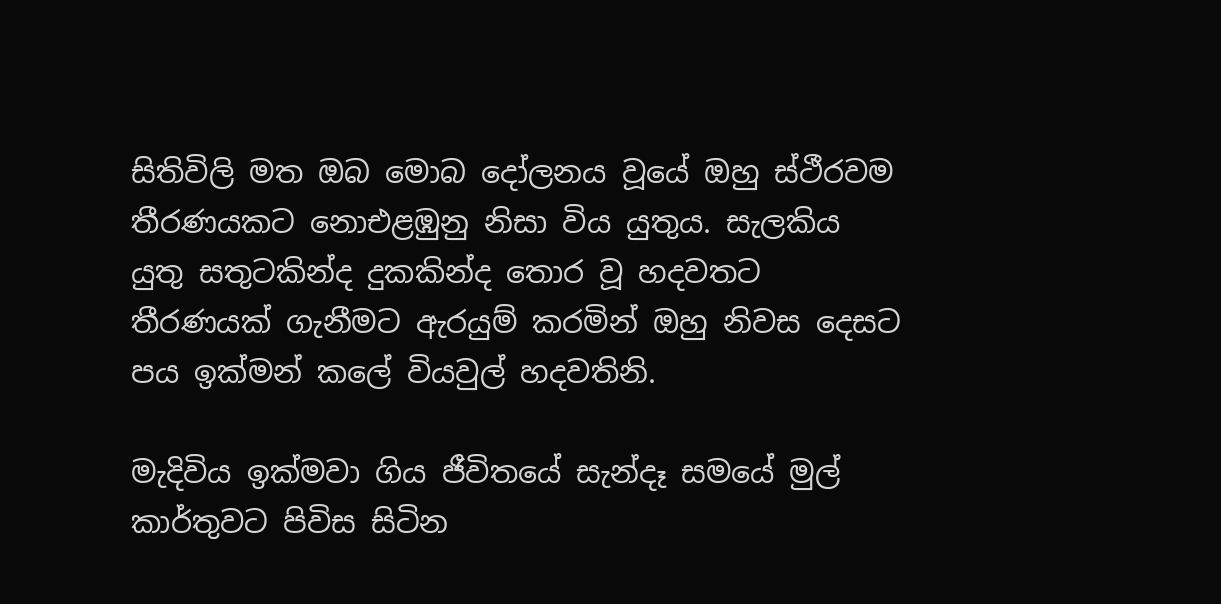සිතිවිලි මත ඔබ මොබ දෝලනය වූයේ ඔහු ස්ථීරවම තීරණයකට නොඑළඹුනු නිසා විය යුතුය. සැලකිය යුතු සතුටකින්ද දුකකින්ද තොර වූ හදවතට තීරණයක් ගැනීමට ඇරයුම් කරමින් ඔහු නිවස දෙසට පය ඉක්මන් කලේ වියවුල් හදවතිනි.

මැදිවිය ඉක්මවා ගිය ජීවිතයේ සැන්දෑ සමයේ මුල් කාර්තුවට පිවිස සිටින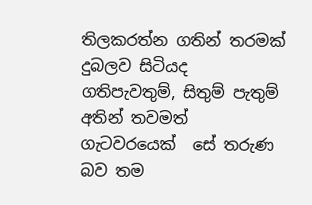තිලකරත්න ගතින් තරමක් දුබලව සිටියද ගතිපැවතුම්, සිතුම් පැතුම් අතින් තවමත් ගැටවරයෙක්  සේ තරුණ බව තම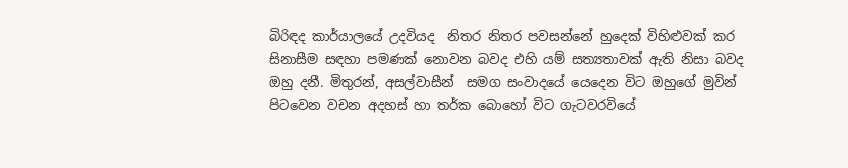බිරිඳද කාර්යාලයේ උදවියද  නිතර නිතර පවසන්නේ හුදෙක් විහිළුවක් කර සිනාසීම සඳහා පමණක් නොවන බවද එහි යම් සත්‍යතාවක් ඇති නිසා බවද ඔහු දනී. මිතුරන්, අසල්වාසීන්  සමග සංවාදයේ යෙදෙන විට ඔහුගේ මුවින් පිටවෙන වචන අදහස් හා තර්ක බොහෝ විට ගැටවරවියේ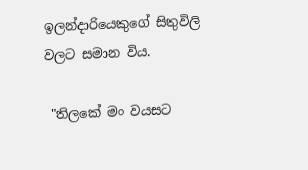ඉලන්දාරියෙකුගේ සිතුවිලි වලට සමාන විය.

 "තිලකේ මං වයසට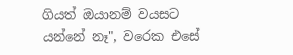ගියත් ඔයානම් වයසට යන්නේ නෑ", වරෙක එසේ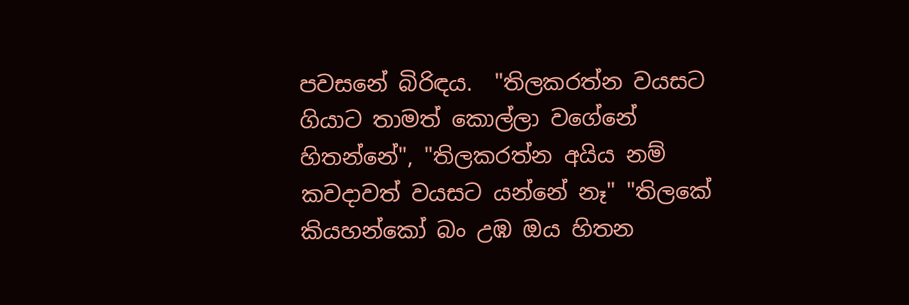පවසනේ බිරිඳය.  "තිලකරත්න වයසට ගියාට තාමත් කොල්ලා වගේනේ හිතන්නේ", "තිලකරත්න අයිය නම් කවදාවත් වයසට යන්නේ නෑ" "තිලකේ කියහන්කෝ බං උඹ ඔය හිතන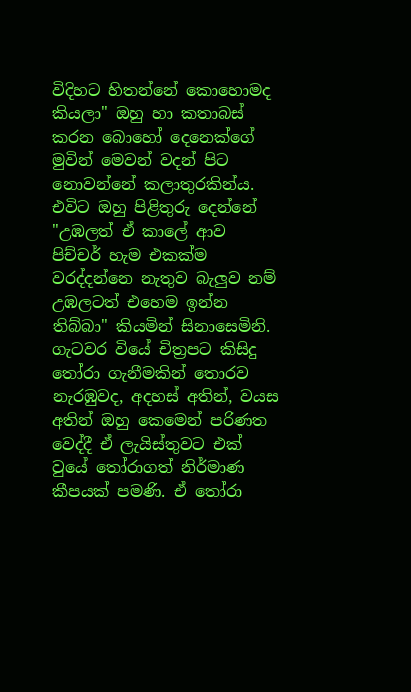විදිහට හිතන්නේ කොහොමද කියලා" ඔහු හා කතාබස් කරන බොහෝ දෙනෙක්ගේ මුවින් මෙවන් වදන් පිට නොවන්නේ කලාතුරකින්ය. එවිට ඔහු පිළිතුරු දෙන්නේ "උඹලත් ඒ කාලේ ආව පිච්චර් හැම එකක්ම වරද්දන්නෙ නැතුව බැලුව නම් උඹලටත් එහෙම ඉන්න තිබ්බා" කියමින් සිනාසෙමිනි. ගැටවර වියේ චිත්‍රපට කිසිදු තෝරා ගැනීමකින් තොරව නැරඹුවද, අදහස් අතින්, වයස අතින් ඔහු කෙමෙන් පරිණත වෙද්දී ඒ ලැයිස්තුවට එක්‌ වුයේ තෝරාගත් නිර්මාණ කීපයක් පමණි. ඒ තෝරා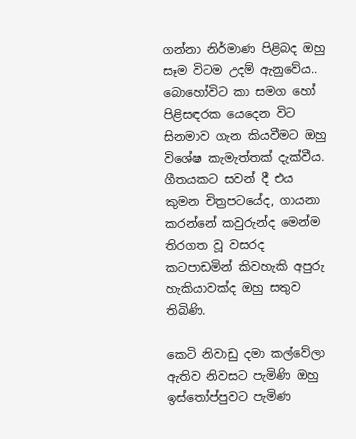ගන්නා නිර්මාණ පිළිබද ඔහු සෑම විටම උදම් ඇනුවේය..  බොහෝවිට කා සමග හෝ පිළිසඳරක යෙදෙන විට සිනමාව ගැන කියවීමට ඔහු විශේෂ කැමැත්තක් දැක්වීය. ගීතයකට සවන් දී එය කුමන චිත්‍රපටයේද, ගායනා කරන්නේ කවුරුන්ද මෙන්ම තිරගත වූ වසරද කටපාඩමින් කිවහැකි අපුරු හැකියාවක්ද ඔහු සතුව තිබිණි.

කෙටි නිවාඩු දමා කල්වේලා ඇතිව නිවසට පැමිණි ඔහු ඉස්තෝප්පුවට පැමිණ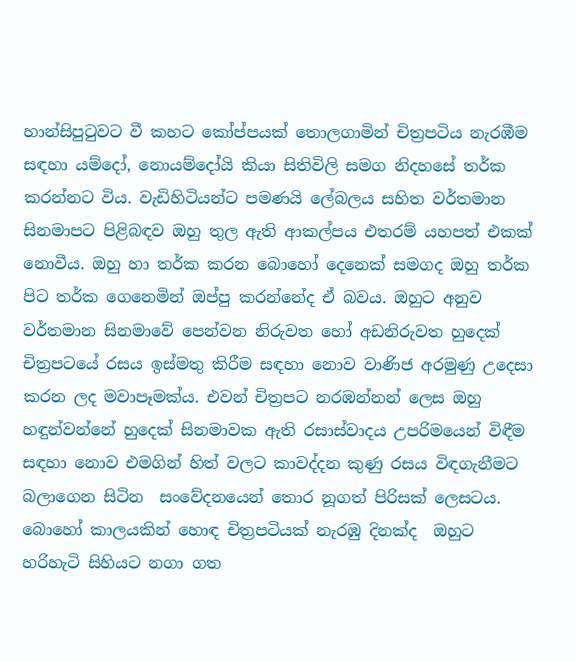හාන්සිපුටුවට වී කහට කෝප්පයක් තොලගාමින් චිත්‍රපටිය නැරඹීම සඳහා යම්දෝ, නොයම්දෝයි කියා සිතිවිලි සමග නිදහසේ තර්ක කරන්නට විය. වැඩිහිටියන්ට පමණයි ලේබලය සහිත වර්තමාන සිනමාපට පිළිබඳව ඔහු තුල ඇති ආකල්පය එතරම් යහපත් එකක් නොවීය. ඔහු හා තර්ක කරන බොහෝ දෙනෙක් සමගද ඔහු තර්ක පිට තර්ක ගෙනෙමින් ඔප්පු කරන්නේද ඒ බවය. ඔහුට අනුව වර්තමාන සිනමාවේ පෙන්වන නිරුවත හෝ අඩනිරුවත හුදෙක් චිත්‍රපටයේ රසය ඉස්මතු කිරීම සඳහා නොව වාණිජ අරමුණු උදෙසා කරන ලද මවාපෑමක්ය. එවන් චිත්‍රපට නරඹන්නන් ලෙස ඔහු හඳුන්වන්නේ හුදෙක් සිනමාවක ඇති රසාස්වාදය උපරිමයෙන් විඳීම සඳහා නොව එමගින් හිත් වලට කාවද්දන කුණු රසය විඳගැනීමට බලාගෙන සිටින  සංවේදනයෙන් තොර නූගත් පිරිසක් ලෙසටය. බොහෝ කාලයකින් හොඳ චිත්‍රපටියක් නැරඹු දිනක්ද  ඔහුට හරිහැටි සිහියට නගා ගත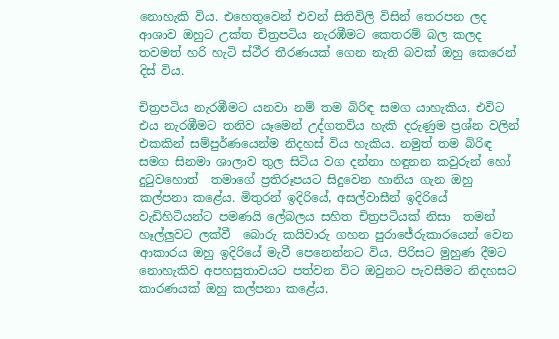නොහැකි විය. එහෙතුවෙන් එවන් සිතිවිලි විසින් තෙරපන ලද ආශාව ඔහුට උක්ත චිත්‍රපටිය නැරඹීමට කෙතරම් බල කලද තවමත් හරි හැටි ස්ථීර තීරණයක් ගෙන නැති බවක් ඔහු කෙරෙන් දිස් විය.

චිත්‍රපටිය නැරඹීමට යනවා නම් තම බිරිඳ සමග යාහැකිය. එවිට එය නැරඹීමට තනිව යෑමෙන් උද්ගතවිය හැකි දරුණුම ප්‍රශ්න වලින් එකකින් සම්පුර්ණයෙන්ම නිදහස් විය හැකිය. නමුත් තම බිරිඳ සමග සිනමා ශාලාව තුල සිටිය වග දන්නා හඳුනන කවුරුන් හෝ දුටුවහොත්  තමාගේ ප්‍රතිරූපයට සිදුවෙන හානිය ගැන ඔහු කල්පනා කළේය. මිතුරන් ඉදිරියේ, අසල්වාසීන් ඉදිරියේ වැඩිහිටියන්ට පමණයි ලේබලය සහිත චිත්‍රපටියක් නිසා  තමන් හෑල්ලුවට ලක්වී  බොරු කයිවාරු ගහන පුරාජේරුකාරයෙන් වෙන ආකාරය ඔහු ඉදිරියේ මැවී පෙනෙන්නට විය. පිරිසට මුහුණ දීමට නොහැකිව අපහසුතාවයට පත්වන විට ඔවුනට පැවසීමට නිදහසට කාරණයක් ඔහු කල්පනා කළේය.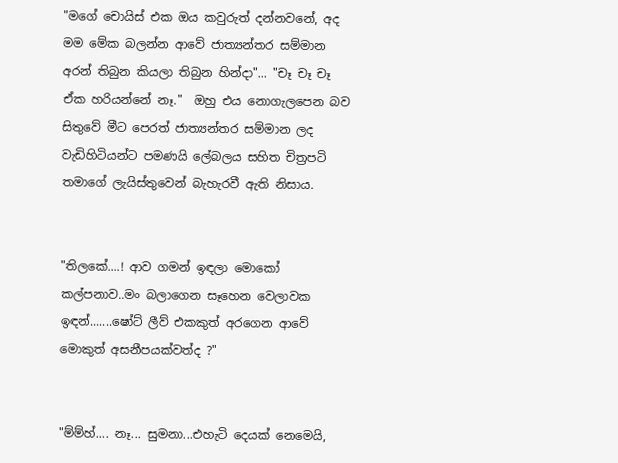"මගේ චොයිස් එක ඔය කවුරුත් දන්නවනේ, අද මම මේක බලන්න ආවේ ජාත්‍යන්තර සම්මාන අරන් තිබුන කියලා තිබුන හින්දා"... "චෑ චෑ චෑ ඒක හරියන්නේ නෑ."  ඔහු එය නොගැලපෙන බව සිතුවේ මීට පෙරත් ජාත්‍යන්තර සම්මාන ලද වැඩිහිටියන්ට පමණයි ලේබලය සහිත චිත්‍රපටි තමාගේ ලැයිස්තුවෙන් බැහැරවී ඇති නිසාය.


"තිලකේ....! ආව ගමන් ඉඳලා මොකෝ කල්පනාව..මං බලාගෙන සෑහෙන වෙලාවක ඉඳන්.......ෂෝට් ලීව් එකකුත් අරගෙන ආවේ මොකුත් අසනීපයක්වත්ද ?"


"ම්ම්හ්.... නෑ... සුමනා...එහැටි දෙයක් නෙමෙයි,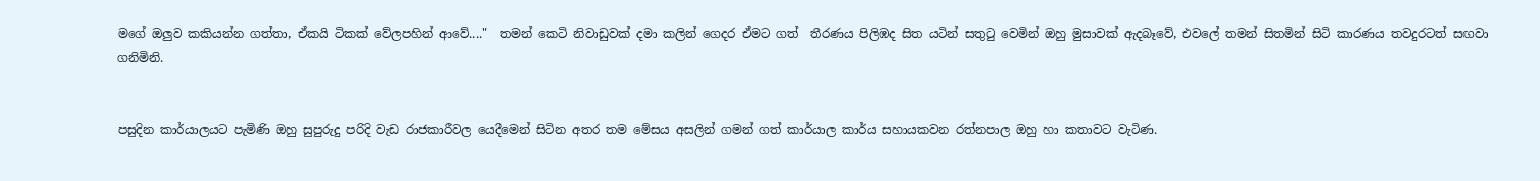මගේ ඔලුව කකියන්න ගත්තා, ඒකයි ටිකක් වේලපහින් ආවේ...."  තමන් කෙටි නිවාඩුවක් දමා කලින් ගෙදර ඒමට ගත්  තීරණය පිලිඹද සිත යටින් සතුටු වෙමින් ඔහු මුසාවක් ඇදබෑවේ, එවලේ තමන් සිතමින් සිටි කාරණය තවදුරටත් සඟවා ගනිමිනි.


පසුදින කාර්යාලයට පැමිණි ඔහු සුපුරුදු පරිදි වැඩ රාජකාරීවල යෙදීමෙන් සිටින අතර තම මේසය අසලින් ගමන් ගත් කාර්යාල කාර්ය සහායකවන රත්නපාල ඔහු හා කතාවට වැටිණ.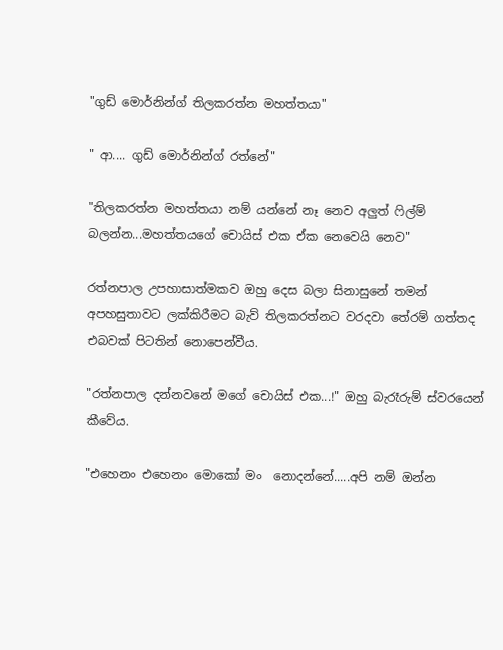"ගුඩ් මොර්නින්ග් තිලකරත්න මහත්තයා"

" ආ.... ගුඩ් මොර්නින්ග් රත්නේ"

"තිලකරත්න මහත්තයා නම් යන්නේ නෑ නෙව අලුත් ෆිල්ම් බලන්න...මහත්තයගේ චොයිස් එක ඒක නෙවෙයි නෙව"

රත්නපාල උපහාසාත්මකව ඔහු දෙස බලා සිනාසුනේ තමන් අපහසුතාවට ලක්කිරීමට බැව් තිලකරත්නට වරදවා තේරම් ගත්තද එබවක් පිටතින් නොපෙන්වීය.

"රත්නපාල දන්නවනේ මගේ චොයිස් එක...!" ඔහු බැරෑරුම් ස්වරයෙන් කීවේය.

"එහෙනං එහෙනං මොකෝ මං  නොදන්නේ.....අපි නම් ඔන්න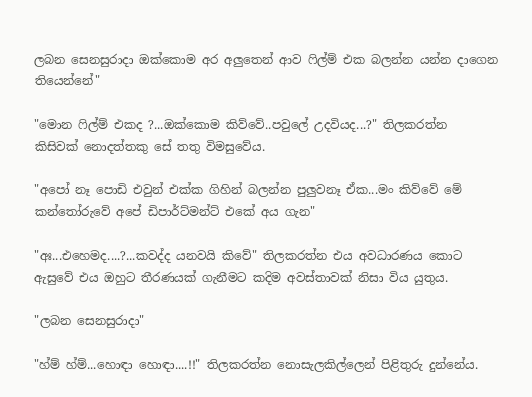ලබන සෙනසුරාදා ඔක්කොම අර අලුතෙන් ආව ෆිල්ම් එක බලන්න යන්න දාගෙන තියෙන්නේ"

"මොන ෆිල්ම් එකද ?...ඔක්කොම කිව්වේ..පවුලේ උදවියද...?" තිලකරත්න  කිසිවක් නොදත්තකු සේ තතු විමසුවේය.

"අපෝ නෑ පොඩි එවුන් එක්ක ගිහින් බලන්න පුලුවනෑ ඒක...මං කිව්වේ මේ කන්තෝරුවේ අපේ ඩිපාර්ට්මන්ට් එකේ අය ගැන"

"අඃ...එහෙමද....?...කවද්ද යනවයි කිවේ" තිලකරත්න එය අවධාරණය කොට ඇසුවේ එය ඔහුට තීරණයක් ගැනීමට කදිම අවස්තාවක් නිසා විය යුතුය.

"ලබන සෙනසුරාදා"

"හ්ම් හ්ම්...හොඳා හොඳා....!!" තිලකරත්න නොසැලකිල්ලෙන් පිළිතුරු දුන්නේය.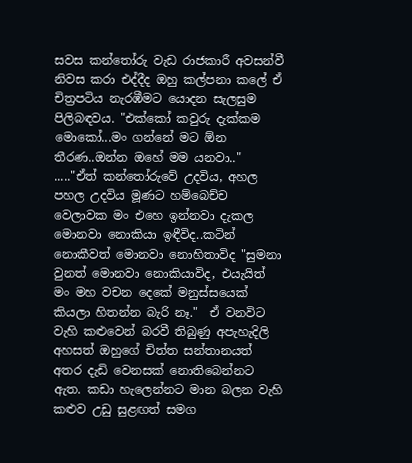සවස කන්තෝරු වැඩ රාජකාරී අවසන්වී නිවස කරා එද්දීද ඔහු කල්පනා කලේ ඒ චිත්‍රපටිය නැරඹීමට යොදන සැලසුම පිලිබඳවය. "එක්කෝ කවුරු දැක්කම මොකෝ...මං ගන්නේ මට ඕන තීරණ..ඔන්න ඔහේ මම යනවා.." ....."ඒත් කන්තෝරුවේ උදවිය, අහල පහල උදවිය මූණට හම්බෙච්ච වෙලාවක මං එහෙ ඉන්නවා දැකල මොනවා නොකියා ඉඳීවිද..කටින් නොකීවත් මොනවා නොහිතාවිද "සුමනා වුනත් මොනවා නොකියාවිද, එයැයිත් මං මහ වචන දෙකේ මනුස්සයෙක් කියලා හිතන්න බැරි නෑ."  ඒ වනවිට වැහි කළුවෙන් බරවී තිබුණු අපැහැදිලි අහසත් ඔහුගේ චිත්ත සන්තානයත් අතර දැඩි වෙනසක් නොතිබෙන්නට ඇත. කඩා හැලෙන්නට මාන බලන වැහි කළුව උඩු සුළඟත් සමග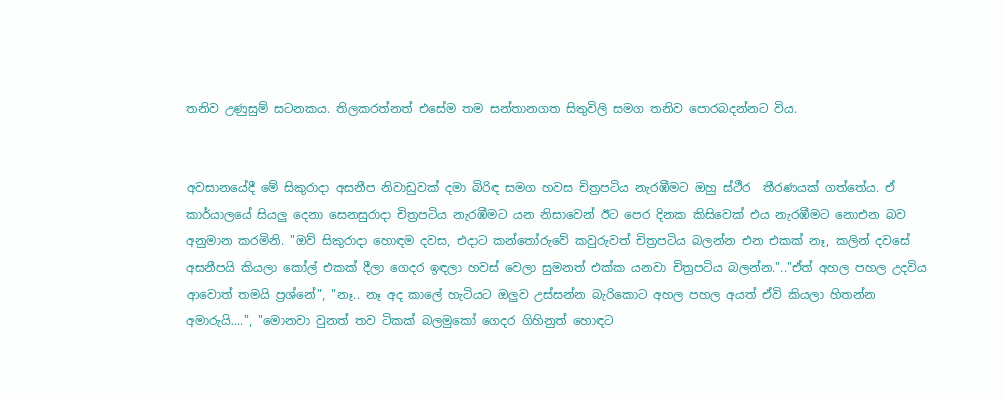තනිව උණුසුම් සටනකය. තිලකරත්නත් එසේම තම සන්තානගත සිතුවිලි සමග තනිව පොරබදන්නට විය.


අවසානයේදී මේ සිකුරාදා අසනීප නිවාඩුවක් දමා බිරිඳ සමග හවස චිත්‍රපටිය නැරඹීමට ඔහු ස්ථීර  තීරණයක් ගත්තේය. ඒ කාර්යාලයේ සියලු දෙනා සෙනසුරාදා චිත්‍රපටිය නැරඹීමට යන නිසාවෙන් ඊට පෙර දිනක කිසිවෙක් එය නැරඹීමට නොඑන බව අනුමාන කරමිනි. "ඔව් සිකුරාදා හොඳම දවස, එදාට කන්තෝරුවේ කවුරුවත් චිත්‍රපටිය බලන්න එන එකක් නෑ, කලින් දවසේ අසනීපයි කියලා කෝල් එකක් දීලා ගෙදර ඉඳලා හවස් වෙලා සුමනත් එක්ක යනවා චිත්‍රපටිය බලන්න.".."ඒත් අහල පහල උදවිය ආවොත් තමයි ප්‍රශ්නේ", "නෑ.. නෑ අද කාලේ හැටියට ඔලුව උස්සන්න බැරිකොට අහල පහල අයත් ඒවි කියලා හිතන්න අමාරුයි....", "මොනවා වුනත් තව ටිකක් බලමුකෝ ගෙදර ගිහිනුත් හොඳට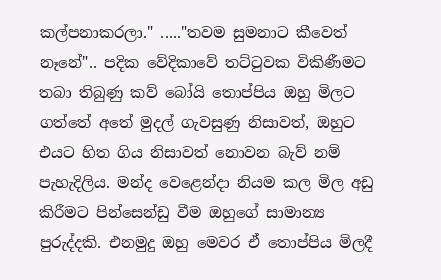කල්පනාකරලා." ....."තවම සුමනාට කීවෙත් නෑනේ".. පදික වේදිකාවේ තට්ටුවක විකිණීමට තබා තිබුණු කව් බෝයි තොප්පිය ඔහු මිලට ගත්තේ අතේ මුදල් ගැවසුණු නිසාවත්, ඔහුට එයට හිත ගිය නිසාවත් නොවන බැව් නම් පැහැදිලිය. මන්ද වෙළෙන්දා නියම කල මිල අඩු කිරීමට පින්සෙන්ඩු වීම ඔහුගේ සාමාන්‍ය පුරුද්දකි. එනමුදු ඔහු මෙවර ඒ තොප්පිය මිලදී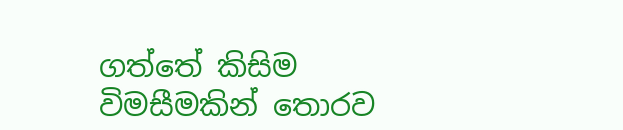ගත්තේ කිසිම විමසීමකින් තොරව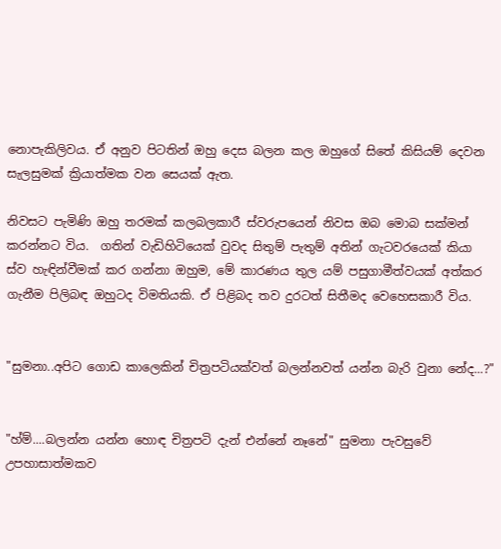නොපැකිලිවය. ඒ අනුව පිටතින් ඔහු දෙස බලන කල ඔහුගේ සිතේ කිසියම් දෙවන සැලසුමක් ක්‍රියාත්මක වන සෙයක් ඇත.

නිවසට පැමිණි ඔහු තරමක් කලබලකාරී ස්වරුපයෙන් නිවස ඔබ මොබ සක්මන් කරන්නට විය.  ගතින් වැඩිහිටියෙක් වුවද සිතුම් පැතුම් අතින් ගැටවරයෙක් කියා ස්ව හැඳින්වීමක් කර ගන්නා ඔහුම, මේ කාරණය තුල යම් පසුගාමීත්වයක් අත්කර ගැනීම පිලිබඳ ඔහුටද විමතියකි. ඒ පිළිබද තව දුරටත් සිතීමද වෙහෙසකාරී විය.


"සුමනා..අපිට ගොඩ කාලෙකින් චිත්‍රපටියක්වත් බලන්නවත් යන්න බැරි වුනා නේද...?"


"හ්ම්....බලන්න යන්න හොඳ චිත්‍රපටි දැන් එන්නේ නෑනේ" සුමනා පැවසුවේ උපහාසාත්මකව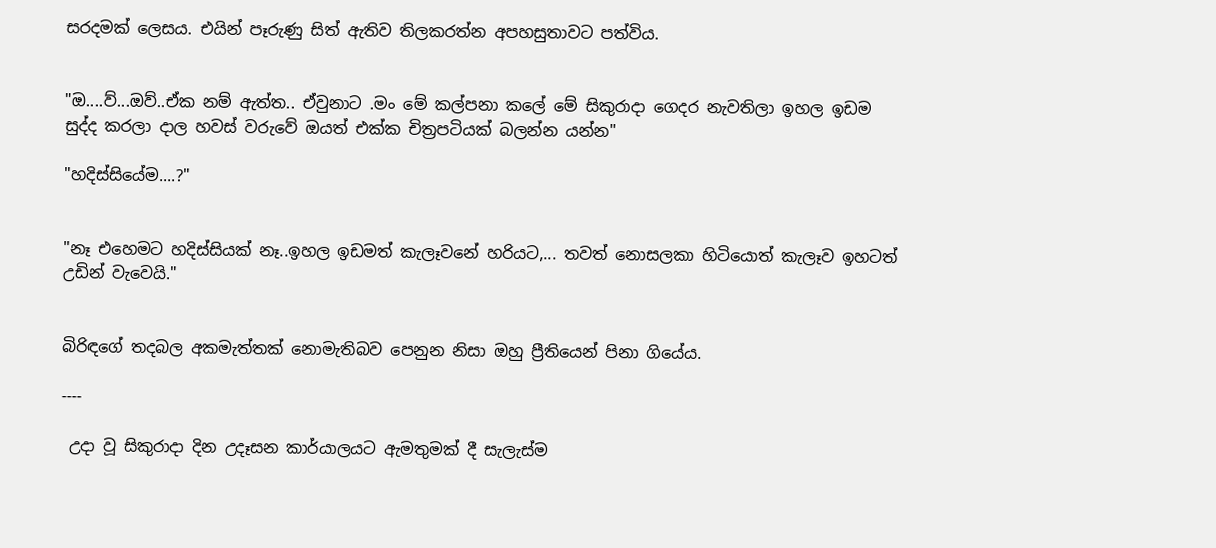සරදමක් ලෙසය. එයින් පෑරුණු සිත් ඇතිව තිලකරත්න අපහසුතාවට පත්විය.


"ඔ....ව්...ඔව්..ඒක නම් ඇත්ත.. ඒවුනාට .මං මේ කල්පනා කලේ මේ සිකුරාදා ගෙදර නැවතිලා ඉහල ඉඩම සුද්ද කරලා දාල හවස් වරුවේ ඔයත් එක්ක චිත්‍රපටියක් බලන්න යන්න"

"හදිස්සියේම....?"


"නෑ එහෙමට හදිස්සියක් නෑ..ඉහල ඉඩමත් කැලෑවනේ හරියට,... තවත් නොසලකා හිටියොත් කැලෑව ඉහටත් උඩින් වැවෙයි."


බිරිඳගේ තදබල අකමැත්තක් නොමැතිබව පෙනුන නිසා ඔහු ප්‍රීතියෙන් පිනා ගියේය.

----

 උදා වූ සිකුරාදා දින උදෑසන කාර්යාලයට ඇමතුමක් දී සැලැස්ම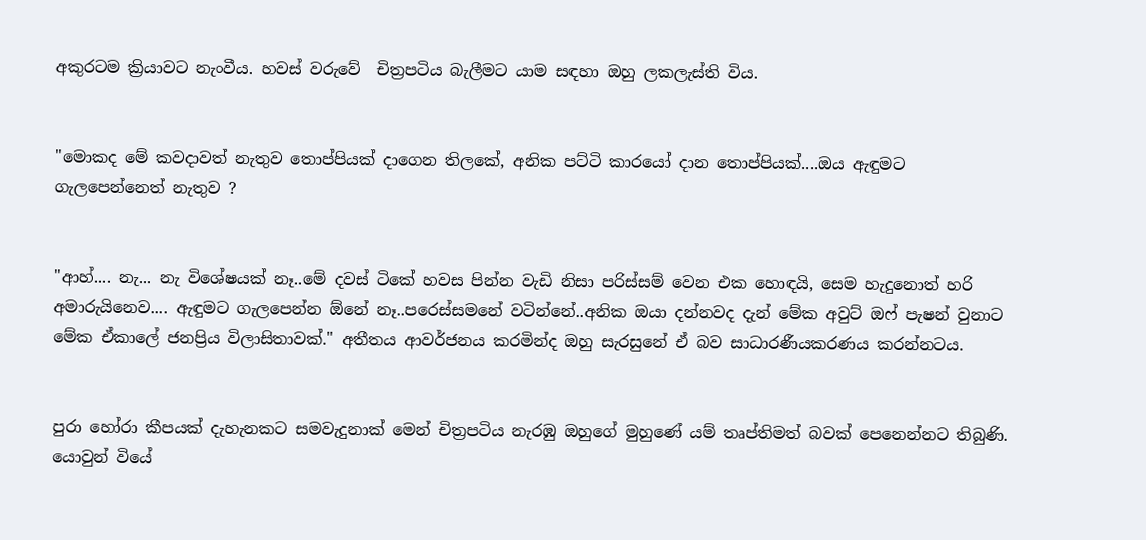අකුරටම ක්‍රියාවට නැංවීය. හවස් වරුවේ  චිත්‍රපටිය බැලීමට යාම සඳහා ඔහු ලකලැස්ති විය.


"මොකද මේ කවදාවත් නැතුව තොප්පියක් දාගෙන තිලකේ, අනික පට්ටි කාරයෝ දාන තොප්පියක්....ඔය ඇඳුමට ගැලපෙන්නෙත් නැතුව ?


"ආහ්.... නැ... නැ විශේෂයක් නෑ..මේ දවස් ටිකේ හවස පින්න වැඩි නිසා පරිස්සම් වෙන එක හොඳයි, සෙම හැදුනොත් හරි අමාරුයිනෙව.... ඇඳුමට ගැලපෙන්න ඕනේ නෑ..පරෙස්සමනේ වටින්නේ..අනික ඔයා දන්නවද දැන් මේක අවුට් ඔෆ් පැෂන් වුනාට මේක ඒකාලේ ජනප්‍රිය විලාසිතාවක්." අතීතය ආවර්ජනය කරමින්ද ඔහු සැරසුනේ ඒ බව සාධාරණීයකරණය කරන්නටය.


පුරා හෝරා කීපයක් දැහැනකට සමවැදුනාක් මෙන් චිත්‍රපටිය නැරඹු ඔහුගේ මුහුණේ යම් තෘප්තිමත් බවක් පෙනෙන්නට තිබුණි. යොවුන් වියේ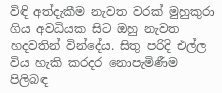විඳි අත්දැකීම නැවත වරක් මුහුකුරා ගිය අවධියක සිට ඔහු නැවත හදවතින් වින්දේය. සිතු පරිදි එල්ල විය හැකි කරදර නොපැමිණීම පිලිබඳ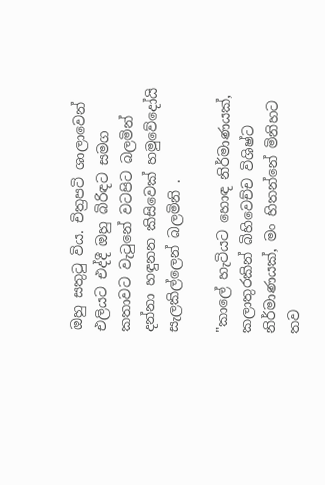ඔහු සතුටු විය. චිත්‍රපටි ශාලාවෙන් එලියට එද්දී ඔහු බිරිඳට සමග කතාවට වැටුනේ වටපිට බලමින් දන්නා හඳුනන කිසිවෙක් හමුවේදෝයි සැලකිල්ලෙන් බලමිනි .

"කාලේ හැටියට හොඳ නිර්මාණයක්, කලාතුරකින් බිහිවෙච්ච විශිෂ්ට නිර්මාණයක්, මං හිතන්නේ මිනිහට තව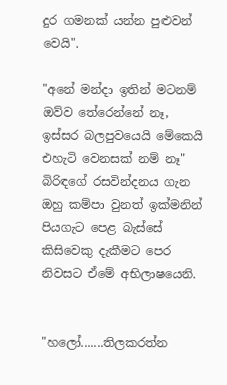දුර ගමනක් යන්න පුළුවන් වෙයි".

"අනේ මන්දා ඉතින් මටනම් ඔව්ව තේරෙන්නේ නෑ, ඉස්සර බලපුවයෙයි මේකෙයි එහැටි වෙනසක් නම් නෑ" බිරිඳගේ රසවින්දනය ගැන ඔහු කම්පා වුනත් ඉක්මනින් පියගැට පෙළ බැස්සේ කිසිවෙකු දැකීමට පෙර නිවසට ඒමේ අභිලාෂයෙනි.


"හලෝ.......තිලකරත්න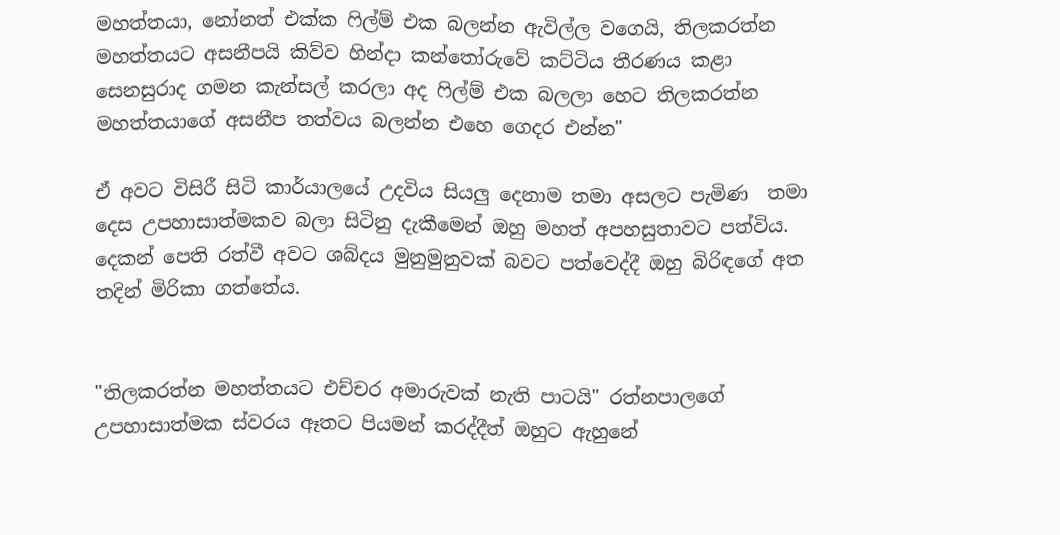මහත්තයා, නෝනත් එක්ක ෆිල්ම් එක බලන්න ඇවිල්ල වගෙයි, තිලකරත්න මහත්තයට අසනීපයි කිව්ව හින්දා කන්තෝරුවේ කට්ටිය තීරණය කළා සෙනසුරාද ගමන කැන්සල් කරලා අද ෆිල්ම් එක බලලා හෙට තිලකරත්න මහත්තයාගේ අසනීප තත්වය බලන්න එහෙ ගෙදර එන්න"

ඒ අවට විසිරී සිටි කාර්යාලයේ උදවිය සියලු දෙනාම තමා අසලට පැමිණ  තමා දෙස උපහාසාත්මකව බලා සිටිනු දැකීමෙන් ඔහු මහත් අපහසුතාවට පත්විය. දෙකන් පෙති රත්වී අවට ශබ්දය මුනුමුනුවක් බවට පත්වෙද්දී ඔහු බිරිඳගේ අත තදින් මිරිකා ගත්තේය.


"තිලකරත්න මහත්තයට එච්චර අමාරුවක් නැති පාටයි" රත්නපාලගේ උපහාසාත්මක ස්වරය ඈතට පියමන් කරද්දීත් ඔහුට ඇහුනේ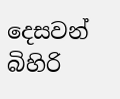දෙසවන් බිහිරි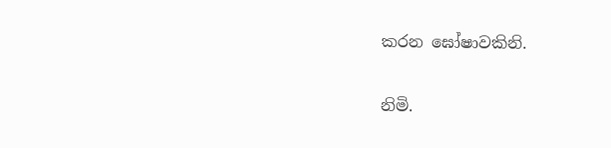කරන ඝෝෂාවකිනි.

නිමි.